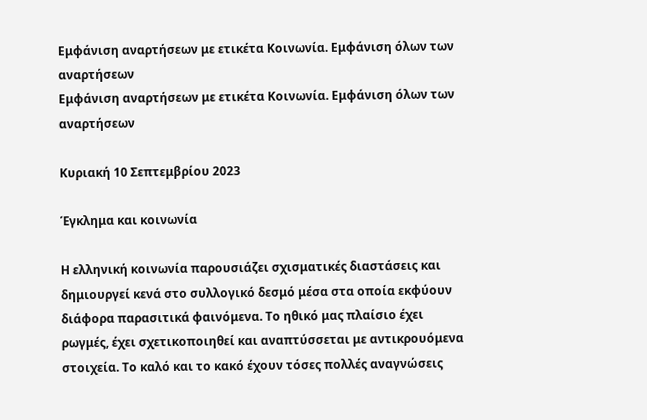Εμφάνιση αναρτήσεων με ετικέτα Κοινωνία. Εμφάνιση όλων των αναρτήσεων
Εμφάνιση αναρτήσεων με ετικέτα Κοινωνία. Εμφάνιση όλων των αναρτήσεων

Κυριακή 10 Σεπτεμβρίου 2023

Έγκλημα και κοινωνία

Η ελληνική κοινωνία παρουσιάζει σχισματικές διαστάσεις και δημιουργεί κενά στο συλλογικό δεσμό μέσα στα οποία εκφύουν διάφορα παρασιτικά φαινόμενα. Το ηθικό μας πλαίσιο έχει ρωγμές, έχει σχετικοποιηθεί και αναπτύσσεται με αντικρουόμενα στοιχεία. Το καλό και το κακό έχουν τόσες πολλές αναγνώσεις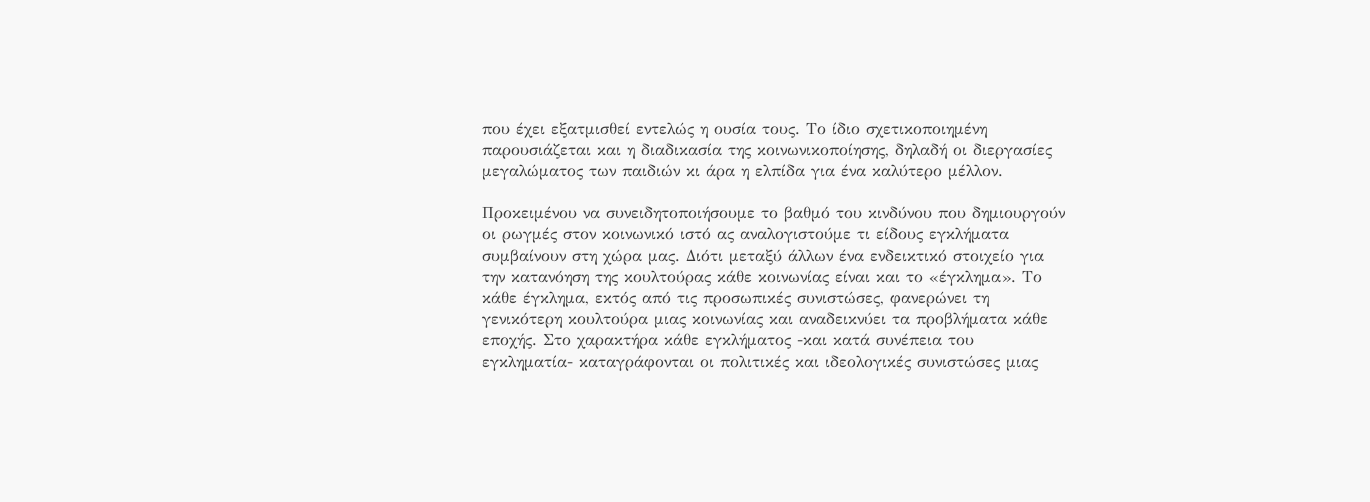που έχει εξατμισθεί εντελώς η ουσία τους. Το ίδιο σχετικοποιημένη παρουσιάζεται και η διαδικασία της κοινωνικοποίησης, δηλαδή οι διεργασίες μεγαλώματος των παιδιών κι άρα η ελπίδα για ένα καλύτερο μέλλον.

Προκειμένου να συνειδητοποιήσουμε το βαθμό του κινδύνου που δημιουργούν οι ρωγμές στον κοινωνικό ιστό ας αναλογιστούμε τι είδους εγκλήματα συμβαίνουν στη χώρα μας. Διότι μεταξύ άλλων ένα ενδεικτικό στοιχείο για την κατανόηση της κουλτούρας κάθε κοινωνίας είναι και το «έγκλημα». Το κάθε έγκλημα, εκτός από τις προσωπικές συνιστώσες, φανερώνει τη γενικότερη κουλτούρα μιας κοινωνίας και αναδεικνύει τα προβλήματα κάθε εποχής. Στο χαρακτήρα κάθε εγκλήματος -και κατά συνέπεια του εγκληματία- καταγράφονται οι πολιτικές και ιδεολογικές συνιστώσες μιας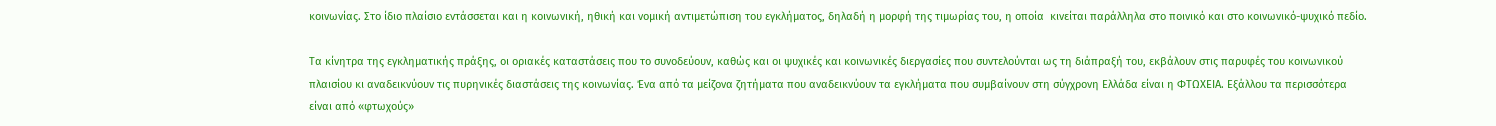κοινωνίας. Στο ίδιο πλαίσιο εντάσσεται και η κοινωνική, ηθική και νομική αντιμετώπιση του εγκλήματος, δηλαδή η μορφή της τιμωρίας του, η οποία  κινείται παράλληλα στο ποινικό και στο κοινωνικό-ψυχικό πεδίο.

Τα κίνητρα της εγκληματικής πράξης, οι οριακές καταστάσεις που το συνοδεύουν, καθώς και οι ψυχικές και κοινωνικές διεργασίες που συντελούνται ως τη διάπραξή του, εκβάλουν στις παρυφές του κοινωνικού πλαισίου κι αναδεικνύουν τις πυρηνικές διαστάσεις της κοινωνίας. Ένα από τα μείζονα ζητήματα που αναδεικνύουν τα εγκλήματα που συμβαίνουν στη σύγχρονη Ελλάδα είναι η ΦΤΩΧΕΙΑ. Εξάλλου τα περισσότερα είναι από «φτωχούς»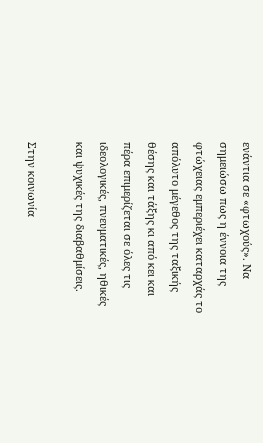ενάντια σε «φτωχούς». Να σημειώσω πως η έννοια της φτώχειας εμπεριέχει καταρχάς το απόλυτο μέγεθος της ταξικής θέσης και τάξης κι από κει και πέρα επιμερίζεται σε όλες τις ιδεολογικές, πνευματικές, ηθικές και ψυχικές της διαβαθμίσεις.

Στην κοινωνία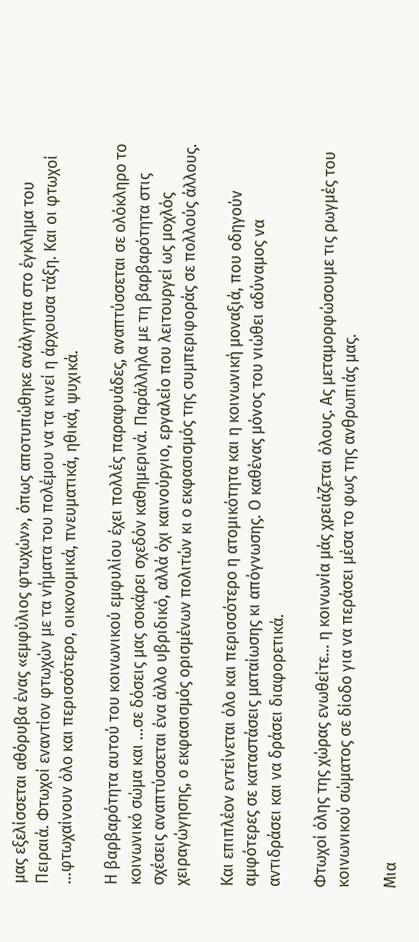μας εξελίσσεται αθόρυβα ένας «εμφύλιος φτωχών», όπως αποτυπώθηκε ανάλγητα στο έγκλημα του Πειραιά. Φτωχοί εναντίον φτωχών με τα νήματα του πολέμου να τα κινεί η άρχουσα τάξη. Και οι φτωχοί …φτωχαίνουν όλο και περισσότερο, οικονομικά, πνευματικά, ηθικά, ψυχικά.

Η βαρβαρότητα αυτού του κοινωνικού εμφυλίου έχει πολλές παραφυάδες, αναπτύσσεται σε ολόκληρο το κοινωνικό σώμα και …σε δόσεις μας σοκάρει σχεδόν καθημερινά. Παράλληλα με τη βαρβαρότητα στις σχέσεις αναπτύσσεται ένα άλλο υβριδικό, αλλά όχι καινούργιο, εργαλείο που λειτουργεί ως μοχλός χειραγώγησης, ο εκφασισμός ορισμένων πολιτών κι ο εκφασισμός της συμπεριφοράς σε πολλούς άλλους.

Και επιπλέον εντείνεται όλο και περισσότερο η ατομικότητα και η κοινωνική μοναξιά, που οδηγούν αμφότερες σε καταστάσεις ματαίωσης κι απόγνωσης. Ο καθένας μόνος του νιώθει αδύναμος να αντιδράσει και να δράσει διαφορετικά.

Φτωχοί όλης της χώρας ενωθείτε… η κοινωνία μάς χρειάζεται όλους. Ας μεταμορφώσουμε τις ρωγμές του κοινωνικού σώματος σε δίοδο για να περάσει μέσα το φως της ανθρωπιάς μας.

Μια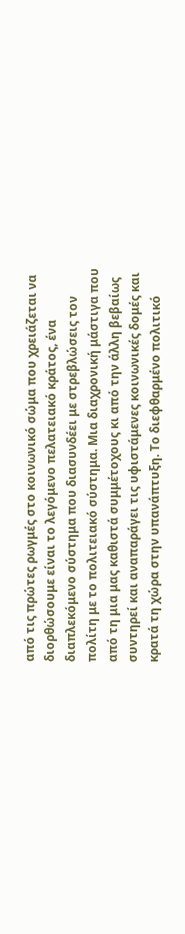από τις πρώτες ρωγμές στο κοινωνικό σώμα που χρειάζεται να διορθώσουμε είναι το λεγόμενο πελατειακό κράτος, ένα διαπλεκόμενο σύστημα που διασυνδέει με στρεβλώσεις τον πολίτη με το πολιτειακό σύστημα. Μια διαχρονική μάστιγα που από τη μια μας καθιστά συμμέτοχους κι από την άλλη βεβαίως συντηρεί και αναπαράγει τις υφιστάμενες κοινωνικές δομές και κρατά τη χώρα στην υπανάπτυξη. Το διεφθαρμένο πολιτικό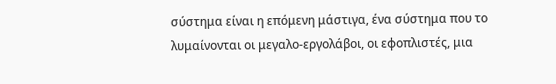σύστημα είναι η επόμενη μάστιγα, ένα σύστημα που το λυμαίνονται οι μεγαλο-εργολάβοι, οι εφοπλιστές, μια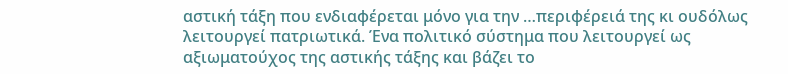αστική τάξη που ενδιαφέρεται μόνο για την …περιφέρειά της κι ουδόλως λειτουργεί πατριωτικά. Ένα πολιτικό σύστημα που λειτουργεί ως αξιωματούχος της αστικής τάξης και βάζει το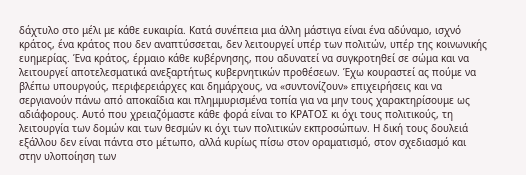δάχτυλο στο μέλι με κάθε ευκαιρία. Κατά συνέπεια μια άλλη μάστιγα είναι ένα αδύναμο, ισχνό κράτος, ένα κράτος που δεν αναπτύσσεται, δεν λειτουργεί υπέρ των πολιτών, υπέρ της κοινωνικής ευημερίας. Ένα κράτος, έρμαιο κάθε κυβέρνησης, που αδυνατεί να συγκροτηθεί σε σώμα και να λειτουργεί αποτελεσματικά ανεξαρτήτως κυβερνητικών προθέσεων. Έχω κουραστεί ας πούμε να βλέπω υπουργούς, περιφερειάρχες και δημάρχους, να «συντονίζουν» επιχειρήσεις και να σεργιανούν πάνω από αποκαΐδια και πλημμυρισμένα τοπία για να μην τους χαρακτηρίσουμε ως αδιάφορους. Αυτό που χρειαζόμαστε κάθε φορά είναι το ΚΡΑΤΟΣ κι όχι τους πολιτικούς, τη λειτουργία των δομών και των θεσμών κι όχι των πολιτικών εκπροσώπων. Η δική τους δουλειά εξάλλου δεν είναι πάντα στο μέτωπο, αλλά κυρίως πίσω στον οραματισμό, στον σχεδιασμό και στην υλοποίηση των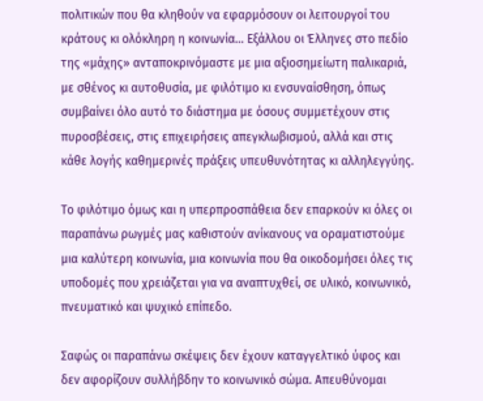πολιτικών που θα κληθούν να εφαρμόσουν οι λειτουργοί του κράτους κι ολόκληρη η κοινωνία… Εξάλλου οι Έλληνες στο πεδίο της «μάχης» ανταποκρινόμαστε με μια αξιοσημείωτη παλικαριά, με σθένος κι αυτοθυσία, με φιλότιμο κι ενσυναίσθηση, όπως συμβαίνει όλο αυτό το διάστημα με όσους συμμετέχουν στις πυροσβέσεις, στις επιχειρήσεις απεγκλωβισμού, αλλά και στις κάθε λογής καθημερινές πράξεις υπευθυνότητας κι αλληλεγγύης.

Το φιλότιμο όμως και η υπερπροσπάθεια δεν επαρκούν κι όλες οι παραπάνω ρωγμές μας καθιστούν ανίκανους να οραματιστούμε μια καλύτερη κοινωνία, μια κοινωνία που θα οικοδομήσει όλες τις υποδομές που χρειάζεται για να αναπτυχθεί, σε υλικό, κοινωνικό, πνευματικό και ψυχικό επίπεδο.

Σαφώς οι παραπάνω σκέψεις δεν έχουν καταγγελτικό ύφος και δεν αφορίζουν συλλήβδην το κοινωνικό σώμα. Απευθύνομαι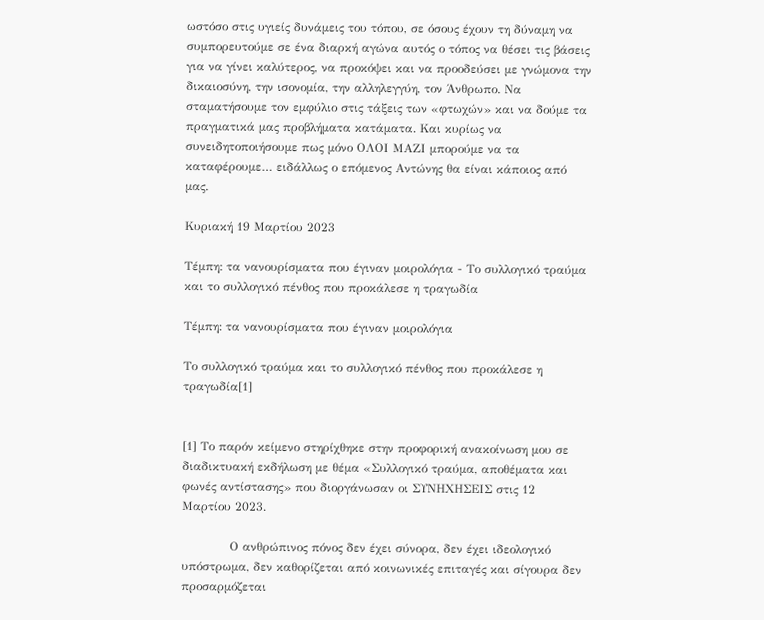ωστόσο στις υγιείς δυνάμεις του τόπου, σε όσους έχουν τη δύναμη να συμπορευτούμε σε ένα διαρκή αγώνα αυτός ο τόπος να θέσει τις βάσεις για να γίνει καλύτερος, να προκόψει και να προοδεύσει με γνώμονα την δικαιοσύνη, την ισονομία, την αλληλεγγύη, τον Άνθρωπο. Να σταματήσουμε τον εμφύλιο στις τάξεις των «φτωχών» και να δούμε τα πραγματικά μας προβλήματα κατάματα. Και κυρίως να συνειδητοποιήσουμε πως μόνο ΟΛΟΙ ΜΑΖΙ μπορούμε να τα καταφέρουμε… ειδάλλως ο επόμενος Αντώνης θα είναι κάποιος από μας.

Κυριακή 19 Μαρτίου 2023

Τέμπη: τα νανουρίσματα που έγιναν μοιρολόγια - Το συλλογικό τραύμα και το συλλογικό πένθος που προκάλεσε η τραγωδία

Τέμπη: τα νανουρίσματα που έγιναν μοιρολόγια

Το συλλογικό τραύμα και το συλλογικό πένθος που προκάλεσε η τραγωδία[1]


[1] Το παρόν κείμενο στηρίχθηκε στην προφορική ανακοίνωση μου σε διαδικτυακή εκδήλωση με θέμα «Συλλογικό τραύμα, αποθέματα και φωνές αντίστασης» που διοργάνωσαν οι ΣΥΝΗΧΗΣΕΙΣ στις 12 Μαρτίου 2023.

            Ο ανθρώπινος πόνος δεν έχει σύνορα, δεν έχει ιδεολογικό υπόστρωμα, δεν καθορίζεται από κοινωνικές επιταγές και σίγουρα δεν προσαρμόζεται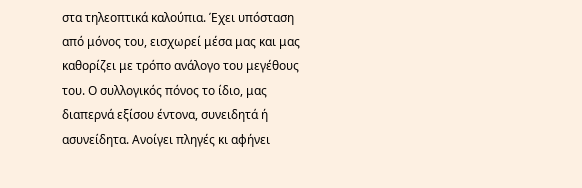στα τηλεοπτικά καλούπια. Έχει υπόσταση από μόνος του, εισχωρεί μέσα μας και μας καθορίζει με τρόπο ανάλογο του μεγέθους του. Ο συλλογικός πόνος το ίδιο, μας διαπερνά εξίσου έντονα, συνειδητά ή ασυνείδητα. Ανοίγει πληγές κι αφήνει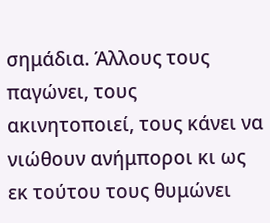σημάδια. Άλλους τους παγώνει, τους ακινητοποιεί, τους κάνει να νιώθουν ανήμποροι κι ως εκ τούτου τους θυμώνει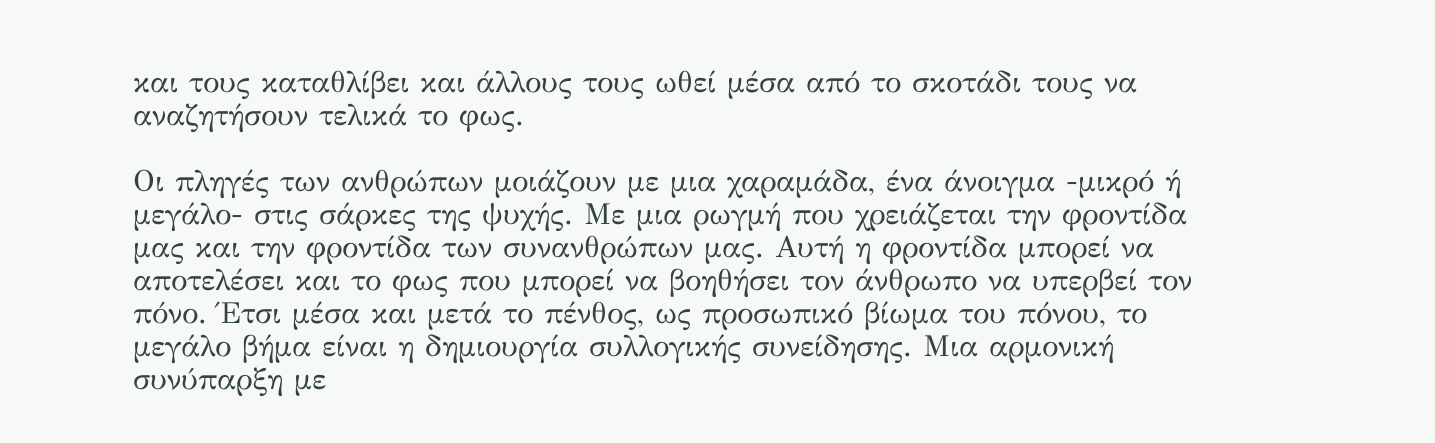και τους καταθλίβει και άλλους τους ωθεί μέσα από το σκοτάδι τους να αναζητήσουν τελικά το φως.

Οι πληγές των ανθρώπων μοιάζουν με μια χαραμάδα, ένα άνοιγμα -μικρό ή μεγάλο- στις σάρκες της ψυχής. Με μια ρωγμή που χρειάζεται την φροντίδα μας και την φροντίδα των συνανθρώπων μας. Αυτή η φροντίδα μπορεί να αποτελέσει και το φως που μπορεί να βοηθήσει τον άνθρωπο να υπερβεί τον πόνο. Έτσι μέσα και μετά το πένθος, ως προσωπικό βίωμα του πόνου, το μεγάλο βήμα είναι η δημιουργία συλλογικής συνείδησης. Μια αρμονική συνύπαρξη με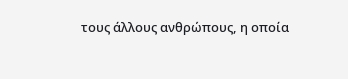τους άλλους ανθρώπους, η οποία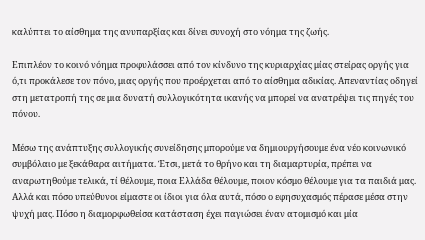καλύπτει το αίσθημα της ανυπαρξίας και δίνει συνοχή στο νόημα της ζωής.

Επιπλέον το κοινό νόημα προφυλάσσει από τον κίνδυνο της κυριαρχίας μίας στείρας οργής για ό,τι προκάλεσε τον πόνο, μιας οργής που προέρχεται από το αίσθημα αδικίας. Απεναντίας οδηγεί στη μετατροπή της σε μια δυνατή συλλογικότητα ικανής να μπορεί να ανατρέψει τις πηγές του πόνου.

Μέσω της ανάπτυξης συλλογικής συνείδησης μπορούμε να δημιουργήσουμε ένα νέο κοινωνικό συμβόλαιο με ξεκάθαρα αιτήματα. Έτσι, μετά το θρήνο και τη διαμαρτυρία, πρέπει να αναρωτηθούμε τελικά, τί θέλουμε, ποια Ελλάδα θέλουμε, ποιον κόσμο θέλουμε για τα παιδιά μας. Αλλά και πόσο υπεύθυνοι είμαστε οι ίδιοι για όλα αυτά, πόσο ο εφησυχασμός πέρασε μέσα στην ψυχή μας. Πόσο η διαμορφωθείσα κατάσταση έχει παγιώσει έναν ατομισμό και μία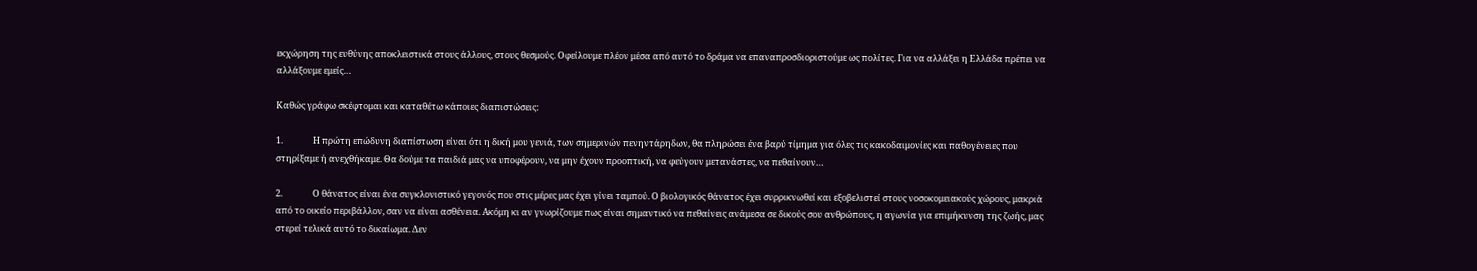εκχώρηση της ευθύνης αποκλειστικά στους άλλους, στους θεσμούς. Οφείλουμε πλέον μέσα από αυτό το δράμα να επαναπροσδιοριστούμε ως πολίτες. Για να αλλάξει η Ελλάδα πρέπει να αλλάξουμε εμείς…

Καθώς γράφω σκέφτομαι και καταθέτω κάποιες διαπιστώσεις:

1.               Η πρώτη επώδυνη διαπίστωση είναι ότι η δική μου γενιά, των σημερινών πενηντάρηδων, θα πληρώσει ένα βαρύ τίμημα για όλες τις κακοδαιμονίες και παθογένειες που στηρίξαμε ή ανεχθήκαμε. Θα δούμε τα παιδιά μας να υποφέρουν, να μην έχουν προοπτική, να φεύγουν μετανάστες, να πεθαίνουν…

2.               Ο θάνατος είναι ένα συγκλονιστικό γεγονός που στις μέρες μας έχει γίνει ταμπού. Ο βιολογικός θάνατος έχει συρρικνωθεί και εξοβελιστεί στους νοσοκομειακούς χώρους, μακριά από το οικείο περιβάλλον, σαν να είναι ασθένεια. Ακόμη κι αν γνωρίζουμε πως είναι σημαντικό να πεθαίνεις ανάμεσα σε δικούς σου ανθρώπους, η αγωνία για επιμήκυνση της ζωής, μας στερεί τελικά αυτό το δικαίωμα. Δεν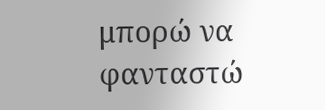μπορώ να φανταστώ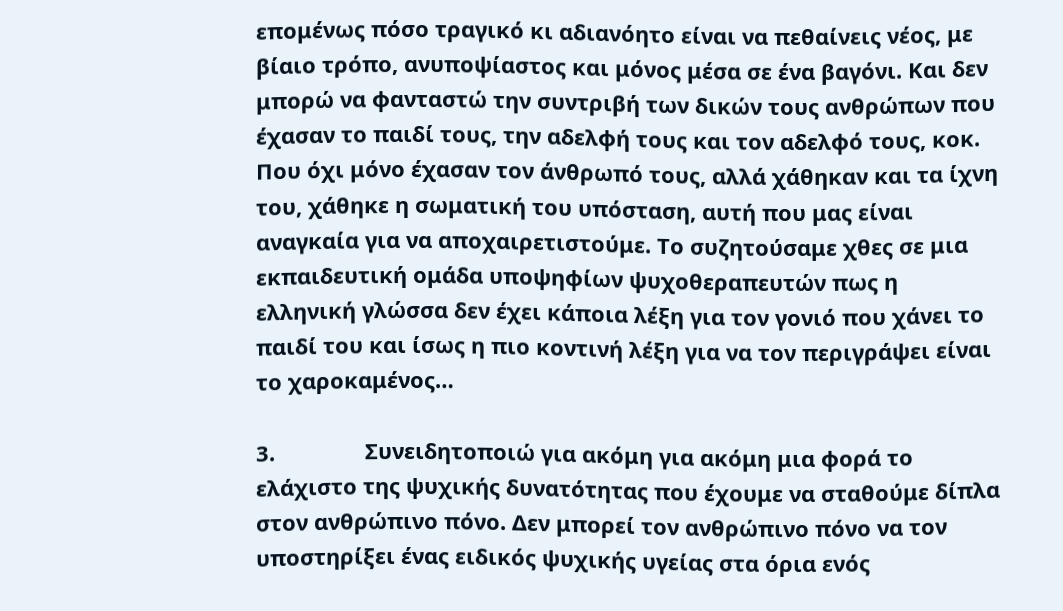επομένως πόσο τραγικό κι αδιανόητο είναι να πεθαίνεις νέος, με βίαιο τρόπο, ανυποψίαστος και μόνος μέσα σε ένα βαγόνι. Και δεν μπορώ να φανταστώ την συντριβή των δικών τους ανθρώπων που έχασαν το παιδί τους, την αδελφή τους και τον αδελφό τους, κοκ. Που όχι μόνο έχασαν τον άνθρωπό τους, αλλά χάθηκαν και τα ίχνη του, χάθηκε η σωματική του υπόσταση, αυτή που μας είναι αναγκαία για να αποχαιρετιστούμε. Το συζητούσαμε χθες σε μια εκπαιδευτική ομάδα υποψηφίων ψυχοθεραπευτών πως η ελληνική γλώσσα δεν έχει κάποια λέξη για τον γονιό που χάνει το παιδί του και ίσως η πιο κοντινή λέξη για να τον περιγράψει είναι το χαροκαμένος…

3.               Συνειδητοποιώ για ακόμη για ακόμη μια φορά το ελάχιστο της ψυχικής δυνατότητας που έχουμε να σταθούμε δίπλα στον ανθρώπινο πόνο. Δεν μπορεί τον ανθρώπινο πόνο να τον υποστηρίξει ένας ειδικός ψυχικής υγείας στα όρια ενός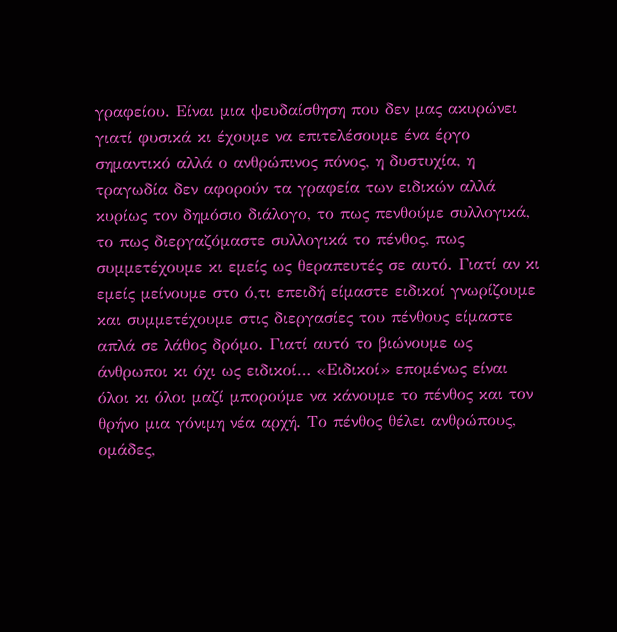γραφείου. Είναι μια ψευδαίσθηση που δεν μας ακυρώνει γιατί φυσικά κι έχουμε να επιτελέσουμε ένα έργο σημαντικό αλλά ο ανθρώπινος πόνος, η δυστυχία, η τραγωδία δεν αφορούν τα γραφεία των ειδικών αλλά κυρίως τον δημόσιο διάλογο, το πως πενθούμε συλλογικά, το πως διεργαζόμαστε συλλογικά το πένθος, πως συμμετέχουμε κι εμείς ως θεραπευτές σε αυτό. Γιατί αν κι εμείς μείνουμε στο ό,τι επειδή είμαστε ειδικοί γνωρίζουμε και συμμετέχουμε στις διεργασίες του πένθους είμαστε  απλά σε λάθος δρόμο. Γιατί αυτό το βιώνουμε ως άνθρωποι κι όχι ως ειδικοί… «Ειδικοί» επομένως είναι όλοι κι όλοι μαζί μπορούμε να κάνουμε το πένθος και τον θρήνο μια γόνιμη νέα αρχή. Το πένθος θέλει ανθρώπους, ομάδες,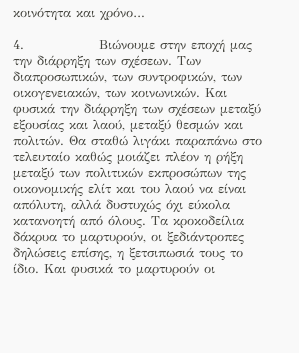κοινότητα και χρόνο…

4.               Βιώνουμε στην εποχή μας την διάρρηξη των σχέσεων. Των διαπροσωπικών, των συντροφικών, των οικογενειακών, των κοινωνικών. Και φυσικά την διάρρηξη των σχέσεων μεταξύ εξουσίας και λαού, μεταξύ θεσμών και πολιτών. Θα σταθώ λιγάκι παραπάνω στο τελευταίο καθώς μοιάζει πλέον η ρήξη μεταξύ των πολιτικών εκπροσώπων της οικονομικής ελίτ και του λαού να είναι απόλυτη, αλλά δυστυχώς όχι εύκολα κατανοητή από όλους. Τα κροκοδείλια δάκρυα το μαρτυρούν, οι ξεδιάντροπες δηλώσεις επίσης, η ξετσιπωσιά τους το ίδιο. Και φυσικά το μαρτυρούν οι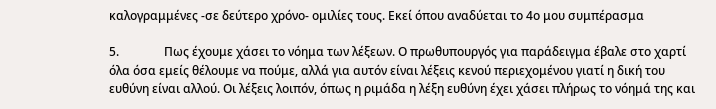καλογραμμένες -σε δεύτερο χρόνο- ομιλίες τους. Εκεί όπου αναδύεται το 4ο μου συμπέρασμα

5.               Πως έχουμε χάσει το νόημα των λέξεων. Ο πρωθυπουργός για παράδειγμα έβαλε στο χαρτί όλα όσα εμείς θέλουμε να πούμε, αλλά για αυτόν είναι λέξεις κενού περιεχομένου γιατί η δική του ευθύνη είναι αλλού. Οι λέξεις λοιπόν, όπως η ριμάδα η λέξη ευθύνη έχει χάσει πλήρως το νόημά της και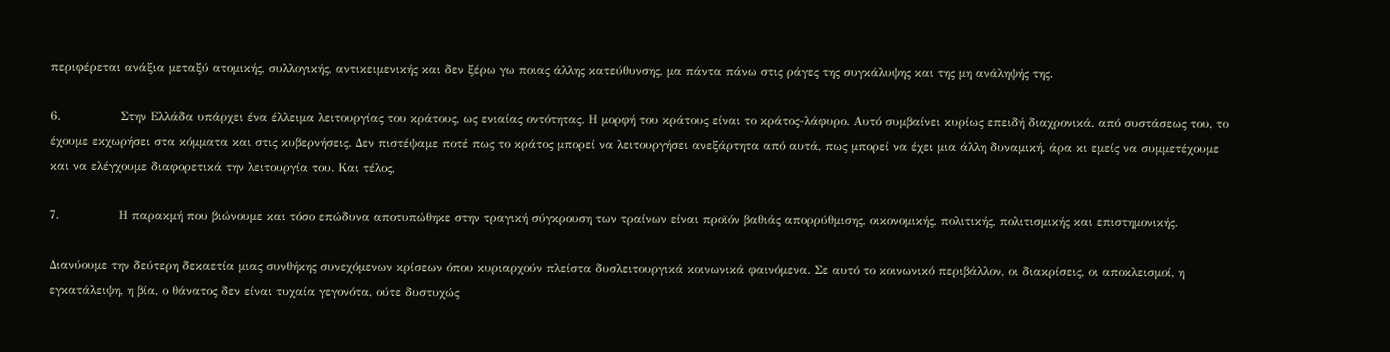περιφέρεται ανάξια μεταξύ ατομικής, συλλογικής, αντικειμενικής και δεν ξέρω γω ποιας άλλης κατεύθυνσης, μα πάντα πάνω στις ράγες της συγκάλυψης και της μη ανάληψής της.

6.               Στην Ελλάδα υπάρχει ένα έλλειμα λειτουργίας του κράτους, ως ενιαίας οντότητας. Η μορφή του κράτους είναι το κράτος-λάφυρο. Αυτό συμβαίνει κυρίως επειδή διαχρονικά, από συστάσεως του, το έχουμε εκχωρήσει στα κόμματα και στις κυβερνήσεις. Δεν πιστέψαμε ποτέ πως το κράτος μπορεί να λειτουργήσει ανεξάρτητα από αυτά, πως μπορεί να έχει μια άλλη δυναμική, άρα κι εμείς να συμμετέχουμε και να ελέγχουμε διαφορετικά την λειτουργία του. Και τέλος,

7.               Η παρακμή που βιώνουμε και τόσο επώδυνα αποτυπώθηκε στην τραγική σύγκρουση των τραίνων είναι προϊόν βαθιάς απορρύθμισης, οικονομικής, πολιτικής, πολιτισμικής και επιστημονικής.

Διανύουμε την δεύτερη δεκαετία μιας συνθήκης συνεχόμενων κρίσεων όπου κυριαρχούν πλείστα δυσλειτουργικά κοινωνικά φαινόμενα. Σε αυτό το κοινωνικό περιβάλλον, οι διακρίσεις, οι αποκλεισμοί, η εγκατάλειψη, η βία, ο θάνατος δεν είναι τυχαία γεγονότα, ούτε δυστυχώς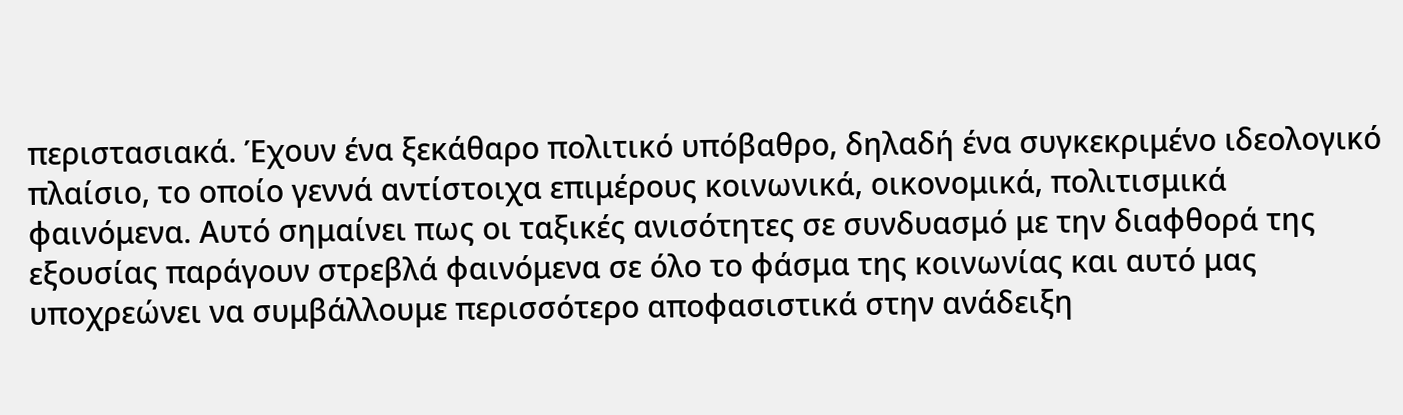περιστασιακά. Έχουν ένα ξεκάθαρο πολιτικό υπόβαθρο, δηλαδή ένα συγκεκριμένο ιδεολογικό πλαίσιο, το οποίο γεννά αντίστοιχα επιμέρους κοινωνικά, οικονομικά, πολιτισμικά φαινόμενα. Αυτό σημαίνει πως οι ταξικές ανισότητες σε συνδυασμό με την διαφθορά της εξουσίας παράγουν στρεβλά φαινόμενα σε όλο το φάσμα της κοινωνίας και αυτό μας υποχρεώνει να συμβάλλουμε περισσότερο αποφασιστικά στην ανάδειξη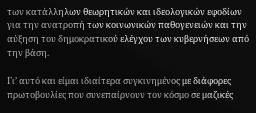των κατάλληλων θεωρητικών και ιδεολογικών εφοδίων για την ανατροπή των κοινωνικών παθογενειών και την αύξηση του δημοκρατικού ελέγχου των κυβερνήσεων από την βάση.

Γι’ αυτό και είμαι ιδιαίτερα συγκινημένος με διάφορες πρωτοβουλίες που συνεπαίρνουν τον κόσμο σε μαζικές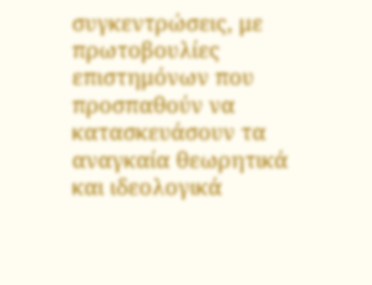συγκεντρώσεις, με πρωτοβουλίες επιστημόνων που προσπαθούν να κατασκευάσουν τα αναγκαία θεωρητικά και ιδεολογικά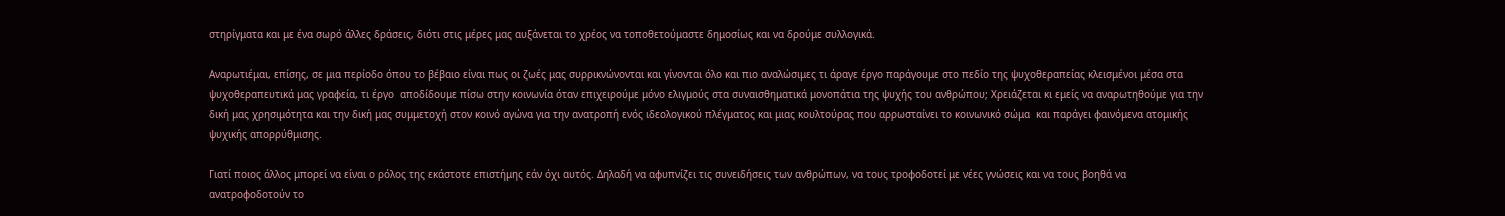στηρίγματα και με ένα σωρό άλλες δράσεις, διότι στις μέρες μας αυξάνεται το χρέος να τοποθετούμαστε δημοσίως και να δρούμε συλλογικά.

Αναρωτιέμαι, επίσης, σε μια περίοδο όπου το βέβαιο είναι πως οι ζωές μας συρρικνώνονται και γίνονται όλο και πιο αναλώσιμες τι άραγε έργο παράγουμε στο πεδίο της ψυχοθεραπείας κλεισμένοι μέσα στα ψυχοθεραπευτικά μας γραφεία, τι έργο  αποδίδουμε πίσω στην κοινωνία όταν επιχειρούμε μόνο ελιγμούς στα συναισθηματικά μονοπάτια της ψυχής του ανθρώπου; Χρειάζεται κι εμείς να αναρωτηθούμε για την δική μας χρησιμότητα και την δική μας συμμετοχή στον κοινό αγώνα για την ανατροπή ενός ιδεολογικού πλέγματος και μιας κουλτούρας που αρρωσταίνει το κοινωνικό σώμα  και παράγει φαινόμενα ατομικής ψυχικής απορρύθμισης.

Γιατί ποιος άλλος μπορεί να είναι ο ρόλος της εκάστοτε επιστήμης εάν όχι αυτός. Δηλαδή να αφυπνίζει τις συνειδήσεις των ανθρώπων, να τους τροφοδοτεί με νέες γνώσεις και να τους βοηθά να ανατροφοδοτούν το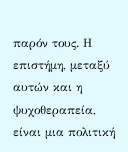παρόν τους. Η  επιστήμη, μεταξύ αυτών και η ψυχοθεραπεία, είναι μια πολιτική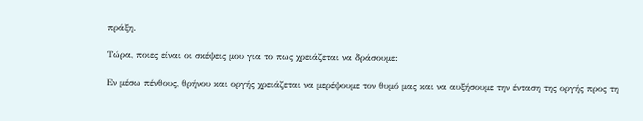πράξη.

Τώρα, ποιες είναι οι σκέψεις μου για το πως χρειάζεται να δράσουμε:

Εν μέσω πένθους, θρήνου και οργής χρειάζεται να μερέψουμε τον θυμό μας και να αυξήσουμε την ένταση της οργής προς τη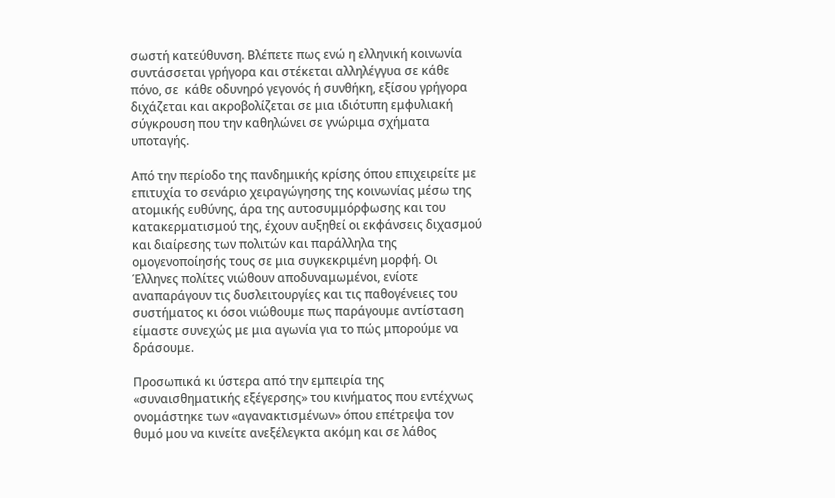σωστή κατεύθυνση. Βλέπετε πως ενώ η ελληνική κοινωνία συντάσσεται γρήγορα και στέκεται αλληλέγγυα σε κάθε πόνο, σε  κάθε οδυνηρό γεγονός ή συνθήκη, εξίσου γρήγορα διχάζεται και ακροβολίζεται σε μια ιδιότυπη εμφυλιακή σύγκρουση που την καθηλώνει σε γνώριμα σχήματα υποταγής.

Από την περίοδο της πανδημικής κρίσης όπου επιχειρείτε με επιτυχία το σενάριο χειραγώγησης της κοινωνίας μέσω της ατομικής ευθύνης, άρα της αυτοσυμμόρφωσης και του κατακερματισμού της, έχουν αυξηθεί οι εκφάνσεις διχασμού και διαίρεσης των πολιτών και παράλληλα της ομογενοποίησής τους σε μια συγκεκριμένη μορφή. Οι Έλληνες πολίτες νιώθουν αποδυναμωμένοι, ενίοτε αναπαράγουν τις δυσλειτουργίες και τις παθογένειες του συστήματος κι όσοι νιώθουμε πως παράγουμε αντίσταση είμαστε συνεχώς με μια αγωνία για το πώς μπορούμε να δράσουμε.

Προσωπικά κι ύστερα από την εμπειρία της «συναισθηματικής εξέγερσης» του κινήματος που εντέχνως ονομάστηκε των «αγανακτισμένων» όπου επέτρεψα τον θυμό μου να κινείτε ανεξέλεγκτα ακόμη και σε λάθος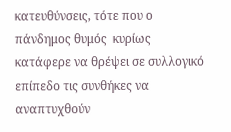κατευθύνσεις, τότε που ο πάνδημος θυμός  κυρίως κατάφερε να θρέψει σε συλλογικό επίπεδο τις συνθήκες να αναπτυχθούν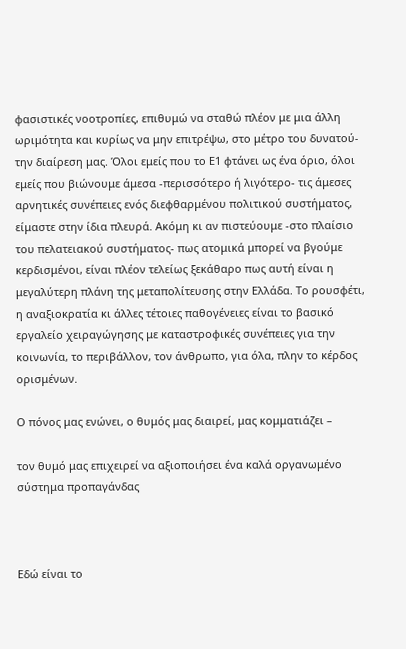φασιστικές νοοτροπίες, επιθυμώ να σταθώ πλέον με μια άλλη ωριμότητα και κυρίως να μην επιτρέψω, στο μέτρο του δυνατού- την διαίρεση μας. Όλοι εμείς που το Ε1 φτάνει ως ένα όριο, όλοι εμείς που βιώνουμε άμεσα -περισσότερο ή λιγότερο- τις άμεσες αρνητικές συνέπειες ενός διεφθαρμένου πολιτικού συστήματος, είμαστε στην ίδια πλευρά. Ακόμη κι αν πιστεύουμε -στο πλαίσιο του πελατειακού συστήματος- πως ατομικά μπορεί να βγούμε κερδισμένοι, είναι πλέον τελείως ξεκάθαρο πως αυτή είναι η μεγαλύτερη πλάνη της μεταπολίτευσης στην Ελλάδα. Το ρουσφέτι, η αναξιοκρατία κι άλλες τέτοιες παθογένειες είναι το βασικό εργαλείο χειραγώγησης με καταστροφικές συνέπειες για την κοινωνία, το περιβάλλον, τον άνθρωπο, για όλα, πλην το κέρδος ορισμένων.

Ο πόνος μας ενώνει, ο θυμός μας διαιρεί, μας κομματιάζει –

τον θυμό μας επιχειρεί να αξιοποιήσει ένα καλά οργανωμένο σύστημα προπαγάνδας



Εδώ είναι το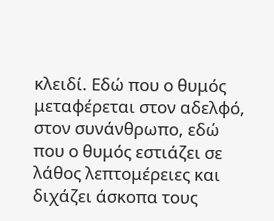κλειδί. Εδώ που ο θυμός μεταφέρεται στον αδελφό, στον συνάνθρωπο, εδώ που ο θυμός εστιάζει σε λάθος λεπτομέρειες και διχάζει άσκοπα τους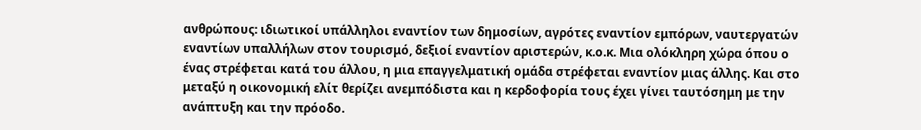ανθρώπους: ιδιωτικοί υπάλληλοι εναντίον των δημοσίων, αγρότες εναντίον εμπόρων, ναυτεργατών εναντίων υπαλλήλων στον τουρισμό, δεξιοί εναντίον αριστερών, κ.ο.κ. Μια ολόκληρη χώρα όπου ο ένας στρέφεται κατά του άλλου, η μια επαγγελματική ομάδα στρέφεται εναντίον μιας άλλης. Και στο μεταξύ η οικονομική ελίτ θερίζει ανεμπόδιστα και η κερδοφορία τους έχει γίνει ταυτόσημη με την ανάπτυξη και την πρόοδο.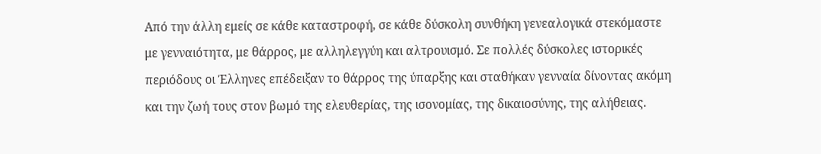Από την άλλη εμείς σε κάθε καταστροφή, σε κάθε δύσκολη συνθήκη γενεαλογικά στεκόμαστε με γενναιότητα, με θάρρος, με αλληλεγγύη και αλτρουισμό. Σε πολλές δύσκολες ιστορικές περιόδους οι Έλληνες επέδειξαν το θάρρος της ύπαρξης και σταθήκαν γενναία δίνοντας ακόμη και την ζωή τους στον βωμό της ελευθερίας, της ισονομίας, της δικαιοσύνης, της αλήθειας.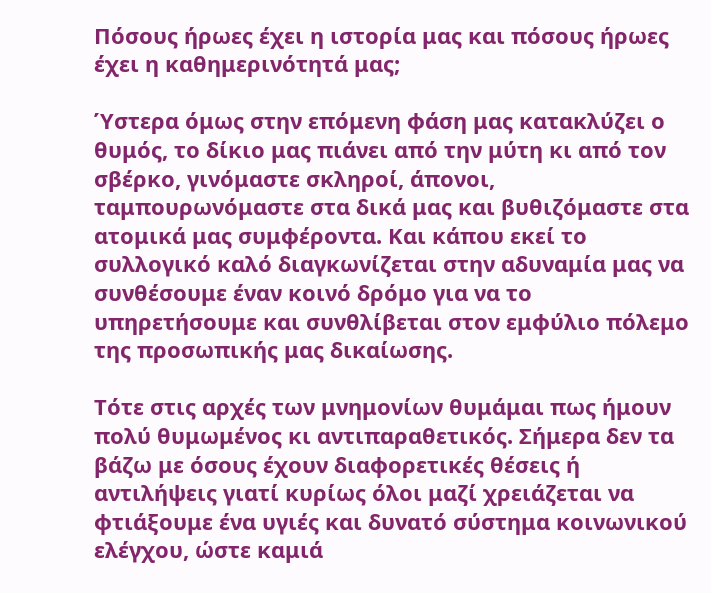Πόσους ήρωες έχει η ιστορία μας και πόσους ήρωες έχει η καθημερινότητά μας;

Ύστερα όμως στην επόμενη φάση μας κατακλύζει ο θυμός, το δίκιο μας πιάνει από την μύτη κι από τον σβέρκο, γινόμαστε σκληροί, άπονοι, ταμπουρωνόμαστε στα δικά μας και βυθιζόμαστε στα ατομικά μας συμφέροντα. Και κάπου εκεί το συλλογικό καλό διαγκωνίζεται στην αδυναμία μας να συνθέσουμε έναν κοινό δρόμο για να το υπηρετήσουμε και συνθλίβεται στον εμφύλιο πόλεμο της προσωπικής μας δικαίωσης.

Τότε στις αρχές των μνημονίων θυμάμαι πως ήμουν πολύ θυμωμένος κι αντιπαραθετικός. Σήμερα δεν τα βάζω με όσους έχουν διαφορετικές θέσεις ή αντιλήψεις γιατί κυρίως όλοι μαζί χρειάζεται να φτιάξουμε ένα υγιές και δυνατό σύστημα κοινωνικού ελέγχου, ώστε καμιά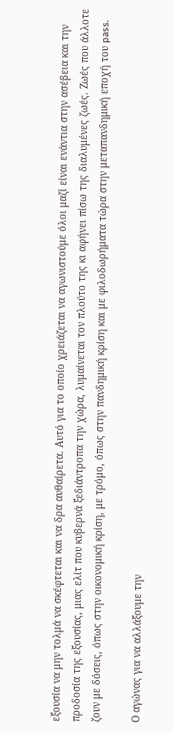εξουσία να μην τολμά να σκέφτεται και να δρα αυθαίρετα. Αυτό για το οποίο χρειάζεται να αγωνιστούμε όλοι μαζί είναι ενάντια στην ασέβεια και την προδοσία της εξουσίας, μιας ελίτ που κυβερνά ξεδιάντροπα την χώρα, λυμαίνεται τον πλούτο της κι αφήνει πίσω της διαλυμένες ζωές. Ζωές που άλλοτε ζουν με δόσεις, όπως στην οικονομική κρίση, με τρόμο, όπως στην πανδημική κρίση και με φιλοδωρήματα τώρα στην μεταπανδημική εποχή του pass.

Ο αγώνας για να αλλάξουμε την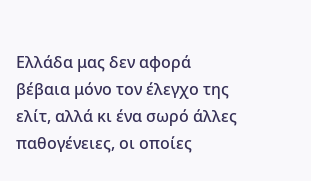Ελλάδα μας δεν αφορά βέβαια μόνο τον έλεγχο της ελίτ, αλλά κι ένα σωρό άλλες παθογένειες, οι οποίες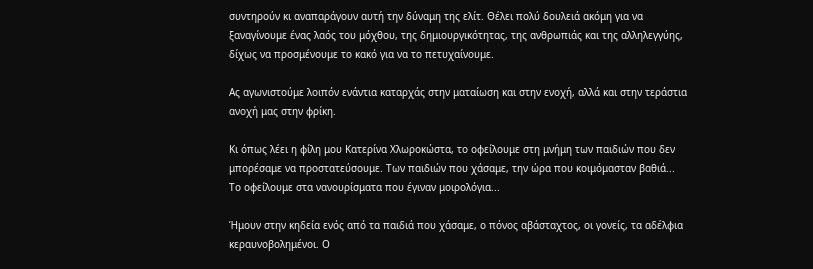συντηρούν κι αναπαράγουν αυτή την δύναμη της ελίτ. Θέλει πολύ δουλειά ακόμη για να ξαναγίνουμε ένας λαός του μόχθου, της δημιουργικότητας, της ανθρωπιάς και της αλληλεγγύης, δίχως να προσμένουμε το κακό για να το πετυχαίνουμε.

Ας αγωνιστούμε λοιπόν ενάντια καταρχάς στην ματαίωση και στην ενοχή, αλλά και στην τεράστια ανοχή μας στην φρίκη.

Κι όπως λέει η φίλη μου Κατερίνα Χλωροκώστα, το οφείλουμε στη μνήμη των παιδιών που δεν μπορέσαμε να προστατεύσουμε. Των παιδιών που χάσαμε, την ώρα που κοιμόμασταν βαθιά... Το οφείλουμε στα νανουρίσματα που έγιναν μοιρολόγια...

Ήμουν στην κηδεία ενός από τα παιδιά που χάσαμε, ο πόνος αβάσταχτος, οι γονείς, τα αδέλφια κεραυνοβολημένοι. Ο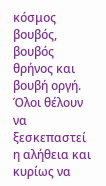κόσμος βουβός, βουβός θρήνος και βουβή οργή. Όλοι θέλουν να ξεσκεπαστεί η αλήθεια και κυρίως να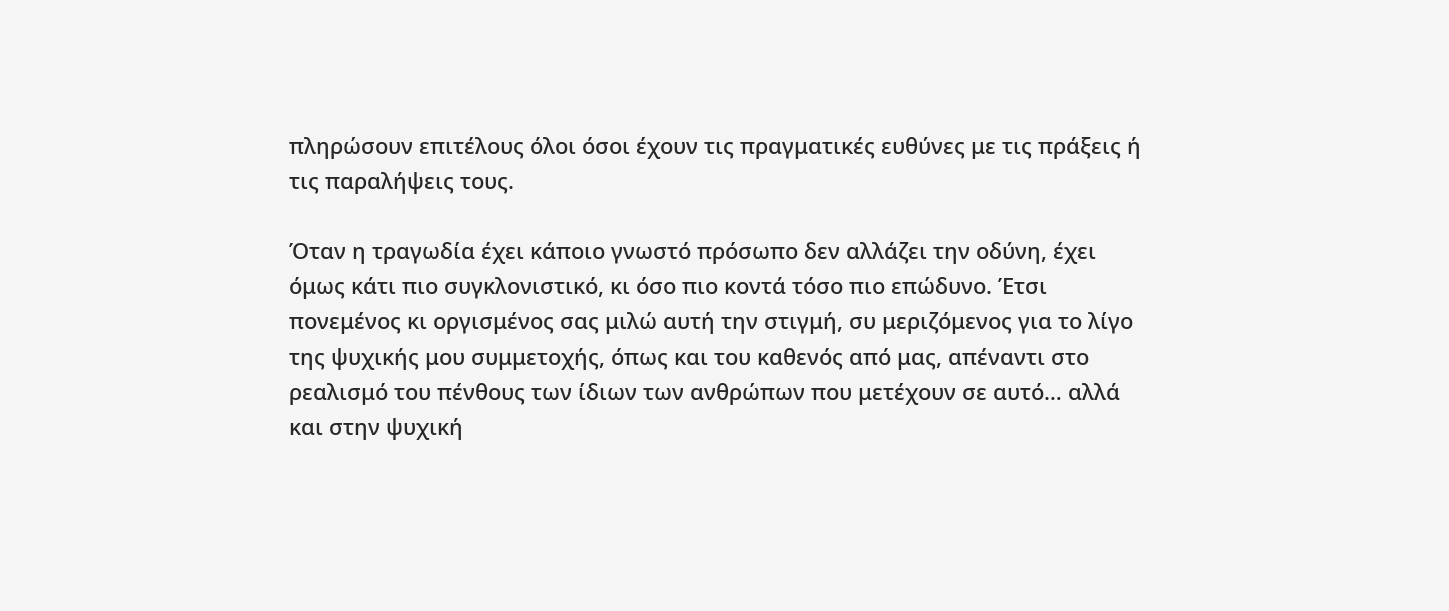πληρώσουν επιτέλους όλοι όσοι έχουν τις πραγματικές ευθύνες με τις πράξεις ή τις παραλήψεις τους.

Όταν η τραγωδία έχει κάποιο γνωστό πρόσωπο δεν αλλάζει την οδύνη, έχει όμως κάτι πιο συγκλονιστικό, κι όσο πιο κοντά τόσο πιο επώδυνο. Έτσι πονεμένος κι οργισμένος σας μιλώ αυτή την στιγμή, συ μεριζόμενος για το λίγο της ψυχικής μου συμμετοχής, όπως και του καθενός από μας, απέναντι στο ρεαλισμό του πένθους των ίδιων των ανθρώπων που μετέχουν σε αυτό… αλλά και στην ψυχική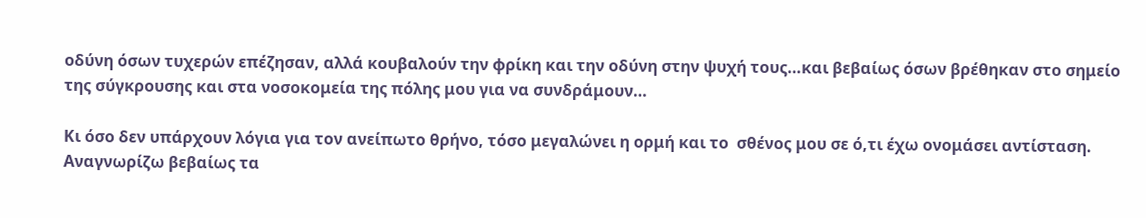οδύνη όσων τυχερών επέζησαν, αλλά κουβαλούν την φρίκη και την οδύνη στην ψυχή τους…και βεβαίως όσων βρέθηκαν στο σημείο της σύγκρουσης και στα νοσοκομεία της πόλης μου για να συνδράμουν…

Κι όσο δεν υπάρχουν λόγια για τον ανείπωτο θρήνο, τόσο μεγαλώνει η ορμή και το  σθένος μου σε ό,τι έχω ονομάσει αντίσταση. Αναγνωρίζω βεβαίως τα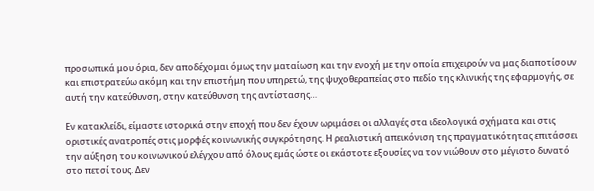προσωπικά μου όρια, δεν αποδέχομαι όμως την ματαίωση και την ενοχή με την οποία επιχειρούν να μας διαποτίσουν και επιστρατεύω ακόμη και την επιστήμη που υπηρετώ, της ψυχοθεραπείας στο πεδίο της κλινικής της εφαρμογής, σε αυτή την κατεύθυνση, στην κατεύθυνση της αντίστασης…

Εν κατακλείδι, είμαστε ιστορικά στην εποχή που δεν έχουν ωριμάσει οι αλλαγές στα ιδεολογικά σχήματα και στις οριστικές ανατροπές στις μορφές κοινωνικής συγκρότησης. Η ρεαλιστική απεικόνιση της πραγματικότητας επιτάσσει την αύξηση του κοινωνικού ελέγχου από όλους εμάς ώστε οι εκάστοτε εξουσίες να τον νιώθουν στο μέγιστο δυνατό στο πετσί τους. Δεν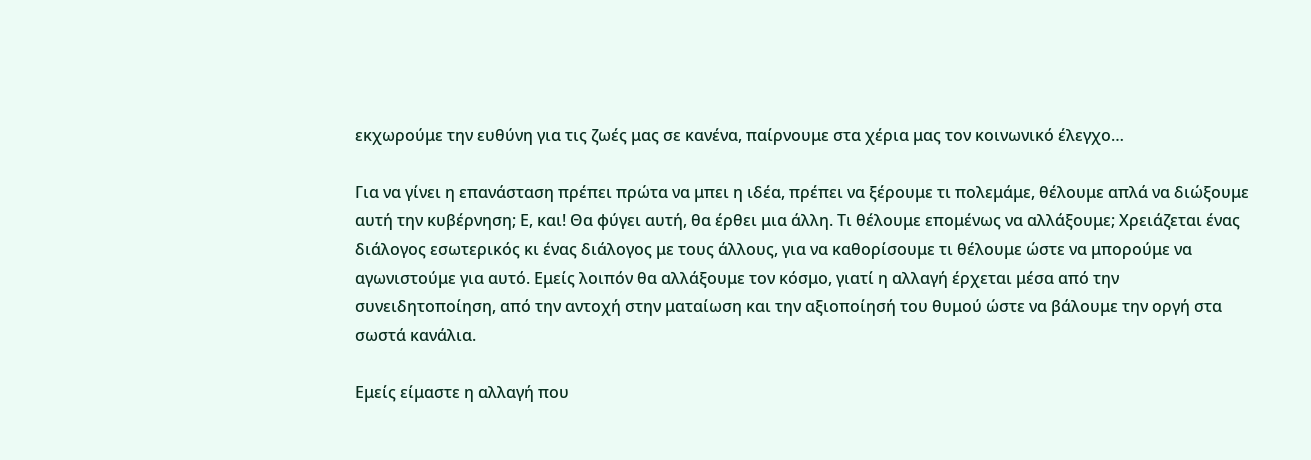εκχωρούμε την ευθύνη για τις ζωές μας σε κανένα, παίρνουμε στα χέρια μας τον κοινωνικό έλεγχο…

Για να γίνει η επανάσταση πρέπει πρώτα να μπει η ιδέα, πρέπει να ξέρουμε τι πολεμάμε, θέλουμε απλά να διώξουμε αυτή την κυβέρνηση; Ε, και! Θα φύγει αυτή, θα έρθει μια άλλη. Τι θέλουμε επομένως να αλλάξουμε; Χρειάζεται ένας διάλογος εσωτερικός κι ένας διάλογος με τους άλλους, για να καθορίσουμε τι θέλουμε ώστε να μπορούμε να αγωνιστούμε για αυτό. Εμείς λοιπόν θα αλλάξουμε τον κόσμο, γιατί η αλλαγή έρχεται μέσα από την συνειδητοποίηση, από την αντοχή στην ματαίωση και την αξιοποίησή του θυμού ώστε να βάλουμε την οργή στα σωστά κανάλια.

Εμείς είμαστε η αλλαγή που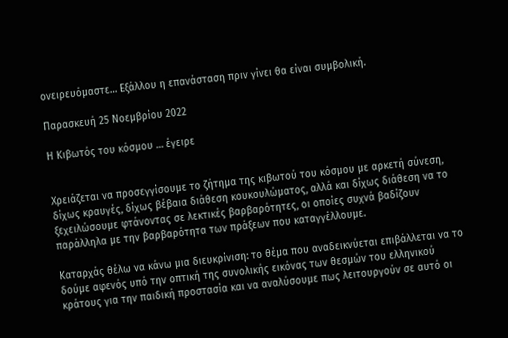ονειρευόμαστε… Εξάλλου η επανάσταση πριν γίνει θα είναι συμβολική.

Παρασκευή 25 Νοεμβρίου 2022

Η Κιβωτός του κόσμου … έγειρε


Χρειάζεται να προσεγγίσουμε το ζήτημα της κιβωτού του κόσμου με αρκετή σύνεση, δίχως κραυγές, δίχως βέβαια διάθεση κουκουλώματος, αλλά και δίχως διάθεση να το ξεχειλώσουμε φτάνοντας σε λεκτικές βαρβαρότητες, οι οποίες συχνά βαδίζουν παράλληλα με την βαρβαρότητα των πράξεων που καταγγέλλουμε.

Καταρχάς θέλω να κάνω μια διευκρίνιση: το θέμα που αναδεικνύεται επιβάλλεται να το δούμε αφενός υπό την οπτική της συνολικής εικόνας των θεσμών του ελληνικού κράτους για την παιδική προστασία και να αναλύσουμε πως λειτουργούν σε αυτό οι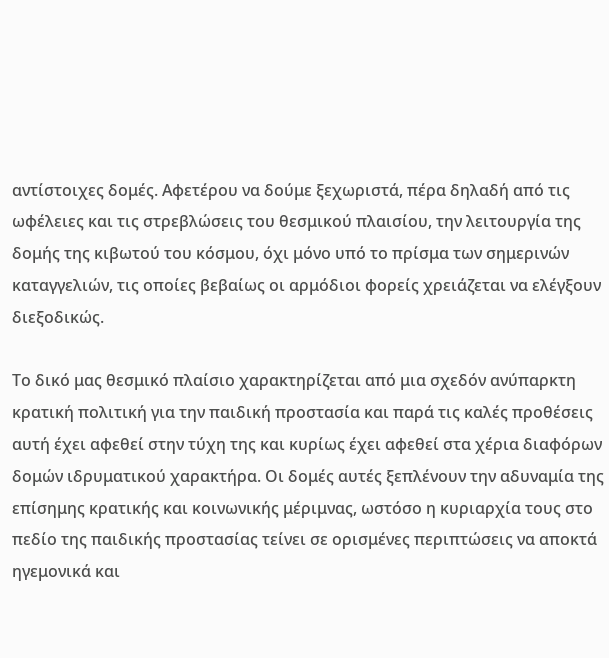αντίστοιχες δομές. Αφετέρου να δούμε ξεχωριστά, πέρα δηλαδή από τις ωφέλειες και τις στρεβλώσεις του θεσμικού πλαισίου, την λειτουργία της δομής της κιβωτού του κόσμου, όχι μόνο υπό το πρίσμα των σημερινών καταγγελιών, τις οποίες βεβαίως οι αρμόδιοι φορείς χρειάζεται να ελέγξουν διεξοδικώς.

Το δικό μας θεσμικό πλαίσιο χαρακτηρίζεται από μια σχεδόν ανύπαρκτη κρατική πολιτική για την παιδική προστασία και παρά τις καλές προθέσεις αυτή έχει αφεθεί στην τύχη της και κυρίως έχει αφεθεί στα χέρια διαφόρων δομών ιδρυματικού χαρακτήρα. Οι δομές αυτές ξεπλένουν την αδυναμία της επίσημης κρατικής και κοινωνικής μέριμνας, ωστόσο η κυριαρχία τους στο πεδίο της παιδικής προστασίας τείνει σε ορισμένες περιπτώσεις να αποκτά ηγεμονικά και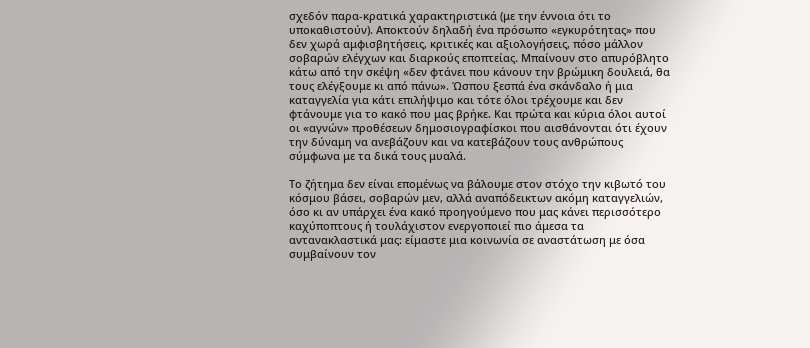σχεδόν παρα-κρατικά χαρακτηριστικά (με την έννοια ότι το υποκαθιστούν). Αποκτούν δηλαδή ένα πρόσωπο «εγκυρότητας» που δεν χωρά αμφισβητήσεις, κριτικές και αξιολογήσεις, πόσο μάλλον σοβαρών ελέγχων και διαρκούς εποπτείας. Μπαίνουν στο απυρόβλητο κάτω από την σκέψη «δεν φτάνει που κάνουν την βρώμικη δουλειά, θα τους ελέγξουμε κι από πάνω». Ώσπου ξεσπά ένα σκάνδαλο ή μια καταγγελία για κάτι επιλήψιμο και τότε όλοι τρέχουμε και δεν φτάνουμε για το κακό που μας βρήκε. Και πρώτα και κύρια όλοι αυτοί οι «αγνών» προθέσεων δημοσιογραφίσκοι που αισθάνονται ότι έχουν την δύναμη να ανεβάζουν και να κατεβάζουν τους ανθρώπους σύμφωνα με τα δικά τους μυαλά.

Το ζήτημα δεν είναι επομένως να βάλουμε στον στόχο την κιβωτό του κόσμου βάσει, σοβαρών μεν, αλλά αναπόδεικτων ακόμη καταγγελιών, όσο κι αν υπάρχει ένα κακό προηγούμενο που μας κάνει περισσότερο καχύποπτους ή τουλάχιστον ενεργοποιεί πιο άμεσα τα αντανακλαστικά μας: είμαστε μια κοινωνία σε αναστάτωση με όσα συμβαίνουν τον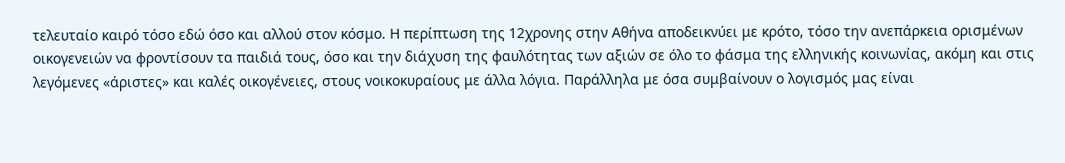τελευταίο καιρό τόσο εδώ όσο και αλλού στον κόσμο. Η περίπτωση της 12χρονης στην Αθήνα αποδεικνύει με κρότο, τόσο την ανεπάρκεια ορισμένων οικογενειών να φροντίσουν τα παιδιά τους, όσο και την διάχυση της φαυλότητας των αξιών σε όλο το φάσμα της ελληνικής κοινωνίας, ακόμη και στις λεγόμενες «άριστες» και καλές οικογένειες, στους νοικοκυραίους με άλλα λόγια. Παράλληλα με όσα συμβαίνουν ο λογισμός μας είναι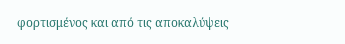φορτισμένος και από τις αποκαλύψεις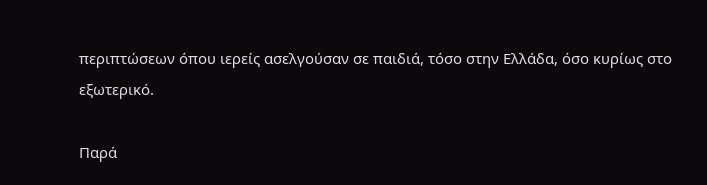περιπτώσεων όπου ιερείς ασελγούσαν σε παιδιά, τόσο στην Ελλάδα, όσο κυρίως στο εξωτερικό.

Παρά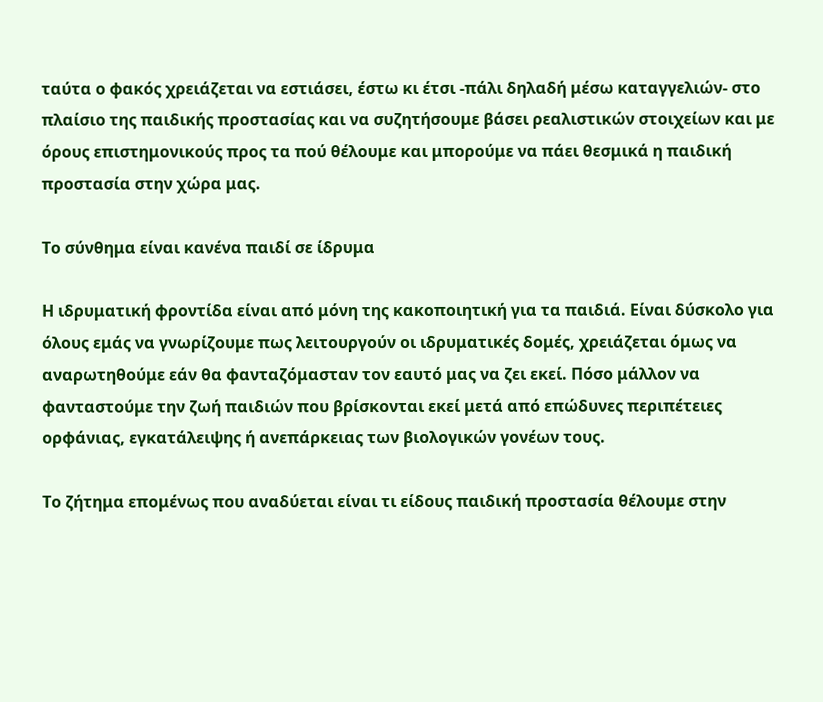ταύτα ο φακός χρειάζεται να εστιάσει, έστω κι έτσι -πάλι δηλαδή μέσω καταγγελιών- στο πλαίσιο της παιδικής προστασίας και να συζητήσουμε βάσει ρεαλιστικών στοιχείων και με όρους επιστημονικούς προς τα πού θέλουμε και μπορούμε να πάει θεσμικά η παιδική προστασία στην χώρα μας.

Το σύνθημα είναι κανένα παιδί σε ίδρυμα

Η ιδρυματική φροντίδα είναι από μόνη της κακοποιητική για τα παιδιά. Είναι δύσκολο για όλους εμάς να γνωρίζουμε πως λειτουργούν οι ιδρυματικές δομές, χρειάζεται όμως να αναρωτηθούμε εάν θα φανταζόμασταν τον εαυτό μας να ζει εκεί. Πόσο μάλλον να φανταστούμε την ζωή παιδιών που βρίσκονται εκεί μετά από επώδυνες περιπέτειες ορφάνιας, εγκατάλειψης ή ανεπάρκειας των βιολογικών γονέων τους.

Το ζήτημα επομένως που αναδύεται είναι τι είδους παιδική προστασία θέλουμε στην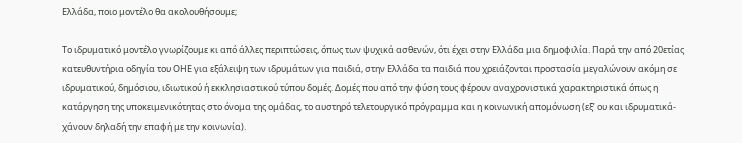Ελλάδα, ποιο μοντέλο θα ακολουθήσουμε;

Το ιδρυματικό μοντέλο γνωρίζουμε κι από άλλες περιπτώσεις, όπως των ψυχικά ασθενών, ότι έχει στην Ελλάδα μια δημοφιλία. Παρά την από 20ετίας κατευθυντήρια οδηγία του ΟΗΕ για εξάλειψη των ιδρυμάτων για παιδιά, στην Ελλάδα τα παιδιά που χρειάζονται προστασία μεγαλώνουν ακόμη σε ιδρυματικού, δημόσιου, ιδιωτικού ή εκκλησιαστικού τύπου δομές. Δομές που από την φύση τους φέρουν αναχρονιστικά χαρακτηριστικά όπως η κατάργηση της υποκειμενικότητας στο όνομα της ομάδας, το αυστηρό τελετουργικό πρόγραμμα και η κοινωνική απομόνωση (εξ’ ου και ιδρυματικά-χάνουν δηλαδή την επαφή με την κοινωνία).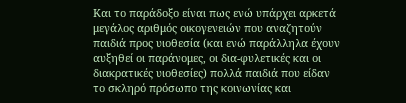Και το παράδοξο είναι πως ενώ υπάρχει αρκετά μεγάλος αριθμός οικογενειών που αναζητούν παιδιά προς υιοθεσία (και ενώ παράλληλα έχουν αυξηθεί οι παράνομες, οι δια-φυλετικές και οι διακρατικές υιοθεσίες) πολλά παιδιά που είδαν το σκληρό πρόσωπο της κοινωνίας και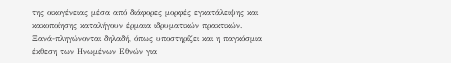της οικογένειας μέσα από διάφορες μορφές εγκατάλειψης και κακοποίησης καταλήγουν έρμαια ιδρυματικών πρακτικών. Ξανά-πληγώνονται δηλαδή, όπως υποστηρίζει και η παγκόσμια έκθεση των Ηνωμένων Εθνών για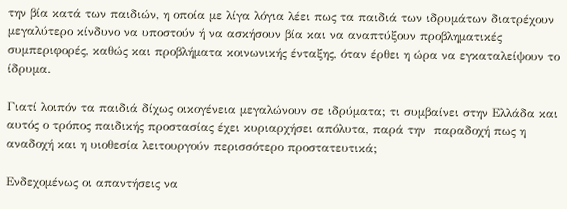την βία κατά των παιδιών, η οποία με λίγα λόγια λέει πως τα παιδιά των ιδρυμάτων διατρέχουν μεγαλύτερο κίνδυνο να υποστούν ή να ασκήσουν βία και να αναπτύξουν προβληματικές συμπεριφορές, καθώς και προβλήματα κοινωνικής ένταξης, όταν έρθει η ώρα να εγκαταλείψουν το ίδρυμα.

Γιατί λοιπόν τα παιδιά δίχως οικογένεια μεγαλώνουν σε ιδρύματα; τι συμβαίνει στην Ελλάδα και αυτός ο τρόπος παιδικής προστασίας έχει κυριαρχήσει απόλυτα, παρά την  παραδοχή πως η αναδοχή και η υιοθεσία λειτουργούν περισσότερο προστατευτικά;

Ενδεχομένως οι απαντήσεις να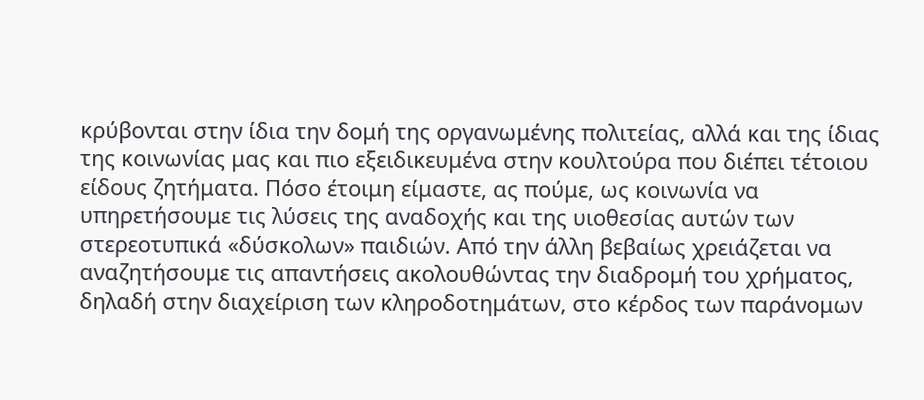κρύβονται στην ίδια την δομή της οργανωμένης πολιτείας, αλλά και της ίδιας της κοινωνίας μας και πιο εξειδικευμένα στην κουλτούρα που διέπει τέτοιου είδους ζητήματα. Πόσο έτοιμη είμαστε, ας πούμε, ως κοινωνία να υπηρετήσουμε τις λύσεις της αναδοχής και της υιοθεσίας αυτών των στερεοτυπικά «δύσκολων» παιδιών. Από την άλλη βεβαίως χρειάζεται να αναζητήσουμε τις απαντήσεις ακολουθώντας την διαδρομή του χρήματος, δηλαδή στην διαχείριση των κληροδοτημάτων, στο κέρδος των παράνομων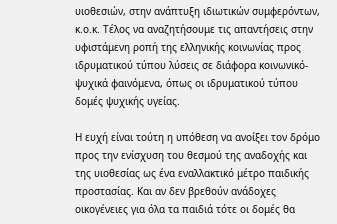υιοθεσιών, στην ανάπτυξη ιδιωτικών συμφερόντων, κ.ο.κ. Τέλος να αναζητήσουμε τις απαντήσεις στην υφιστάμενη ροπή της ελληνικής κοινωνίας προς ιδρυματικού τύπου λύσεις σε διάφορα κοινωνικό-ψυχικά φαινόμενα, όπως οι ιδρυματικού τύπου δομές ψυχικής υγείας.

Η ευχή είναι τούτη η υπόθεση να ανοίξει τον δρόμο προς την ενίσχυση του θεσμού της αναδοχής και της υιοθεσίας ως ένα εναλλακτικό μέτρο παιδικής προστασίας. Και αν δεν βρεθούν ανάδοχες οικογένειες για όλα τα παιδιά τότε οι δομές θα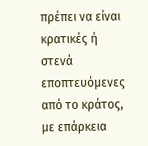πρέπει να είναι κρατικές ή στενά εποπτευόμενες από το κράτος, με επάρκεια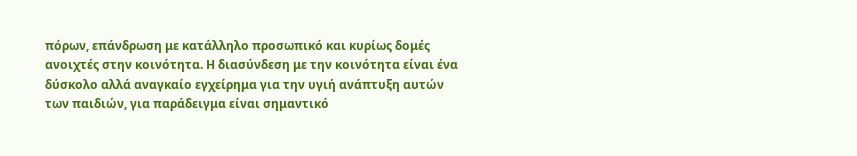πόρων, επάνδρωση με κατάλληλο προσωπικό και κυρίως δομές ανοιχτές στην κοινότητα. Η διασύνδεση με την κοινότητα είναι ένα δύσκολο αλλά αναγκαίο εγχείρημα για την υγιή ανάπτυξη αυτών των παιδιών, για παράδειγμα είναι σημαντικό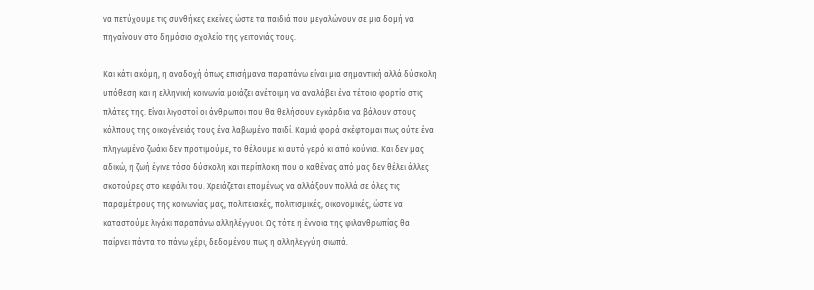να πετύχουμε τις συνθήκες εκείνες ώστε τα παιδιά που μεγαλώνουν σε μια δομή να πηγαίνουν στο δημόσιο σχολείο της γειτονιάς τους.

Και κάτι ακόμη, η αναδοχή όπως επισήμανα παραπάνω είναι μια σημαντική αλλά δύσκολη υπόθεση και η ελληνική κοινωνία μοιάζει ανέτοιμη να αναλάβει ένα τέτοιο φορτίο στις πλάτες της. Είναι λιγοστοί οι άνθρωποι που θα θελήσουν εγκάρδια να βάλουν στους κόλπους της οικογένειάς τους ένα λαβωμένο παιδί. Καμιά φορά σκέφτομαι πως ούτε ένα πληγωμένο ζωάκι δεν προτιμούμε, το θέλουμε κι αυτό γερό κι από κούνια. Και δεν μας αδικώ, η ζωή έγινε τόσο δύσκολη και περίπλοκη που ο καθένας από μας δεν θέλει άλλες σκοτούρες στο κεφάλι του. Χρειάζεται επομένως να αλλάξουν πολλά σε όλες τις παραμέτρους της κοινωνίας μας, πολιτειακές, πολιτισμικές, οικονομικές, ώστε να καταστούμε λιγάκι παραπάνω αλληλέγγυοι. Ως τότε η έννοια της φιλανθρωπίας θα παίρνει πάντα το πάνω χέρι, δεδομένου πως η αλληλεγγύη σιωπά.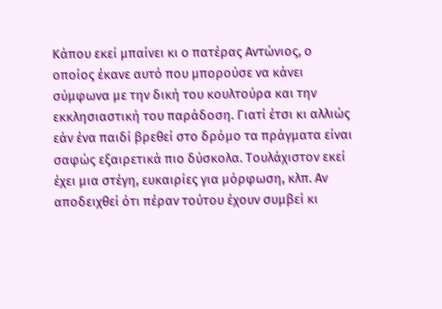Κάπου εκεί μπαίνει κι ο πατέρας Αντώνιος, ο οποίος έκανε αυτό που μπορούσε να κάνει σύμφωνα με την δική του κουλτούρα και την εκκλησιαστική του παράδοση. Γιατί έτσι κι αλλιώς εάν ένα παιδί βρεθεί στο δρόμο τα πράγματα είναι σαφώς εξαιρετικά πιο δύσκολα. Τουλάχιστον εκεί έχει μια στέγη, ευκαιρίες για μόρφωση, κλπ. Αν αποδειχθεί ότι πέραν τούτου έχουν συμβεί κι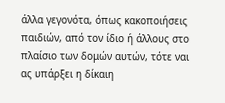άλλα γεγονότα, όπως κακοποιήσεις παιδιών, από τον ίδιο ή άλλους στο πλαίσιο των δομών αυτών, τότε ναι ας υπάρξει η δίκαιη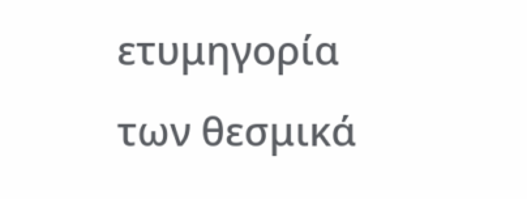ετυμηγορία των θεσμικά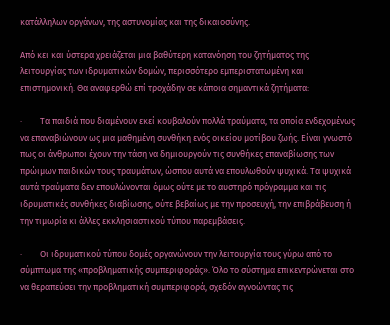κατάλληλων οργάνων, της αστυνομίας και της δικαιοσύνης.

Από κει και ύστερα χρειάζεται μια βαθύτερη κατανόηση του ζητήματος της λειτουργίας των ιδρυματικών δομών, περισσότερο εμπεριστατωμένη και επιστημονική. Θα αναφερθώ επί τροχάδην σε κάποια σημαντικά ζητήματα:

·         Τα παιδιά που διαμένουν εκεί κουβαλούν πολλά τραύματα, τα οποία ενδεχομένως να επαναβιώνουν ως μια μαθημένη συνθήκη ενός οικείου μοτίβου ζωής. Είναι γνωστό πως οι άνθρωποι έχουν την τάση να δημιουργούν τις συνθήκες επαναβίωσης των πρώιμων παιδικών τους τραυμάτων, ώσπου αυτά να επουλωθούν ψυχικά. Τα ψυχικά αυτά τραύματα δεν επουλώνονται όμως ούτε με το αυστηρό πρόγραμμα και τις ιδρυματικές συνθήκες διαβίωσης, ούτε βεβαίως με την προσευχή, την επιβράβευση ή την τιμωρία κι άλλες εκκλησιαστικού τύπου παρεμβάσεις.

·         Οι ιδρυματικού τύπου δομές οργανώνουν την λειτουργία τους γύρω από το σύμπτωμα της «προβληματικής συμπεριφοράς». Όλο το σύστημα επικεντρώνεται στο να θεραπεύσει την προβληματική συμπεριφορά, σχεδόν αγνοώντας τις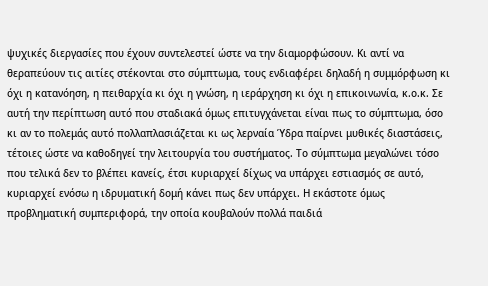ψυχικές διεργασίες που έχουν συντελεστεί ώστε να την διαμορφώσουν. Κι αντί να θεραπεύουν τις αιτίες στέκονται στο σύμπτωμα, τους ενδιαφέρει δηλαδή η συμμόρφωση κι όχι η κατανόηση, η πειθαρχία κι όχι η γνώση, η ιεράρχηση κι όχι η επικοινωνία, κ.ο.κ. Σε αυτή την περίπτωση αυτό που σταδιακά όμως επιτυγχάνεται είναι πως το σύμπτωμα, όσο κι αν το πολεμάς αυτό πολλαπλασιάζεται κι ως λερναία Ύδρα παίρνει μυθικές διαστάσεις, τέτοιες ώστε να καθοδηγεί την λειτουργία του συστήματος. Το σύμπτωμα μεγαλώνει τόσο που τελικά δεν το βλέπει κανείς, έτσι κυριαρχεί δίχως να υπάρχει εστιασμός σε αυτό, κυριαρχεί ενόσω η ιδρυματική δομή κάνει πως δεν υπάρχει. Η εκάστοτε όμως προβληματική συμπεριφορά, την οποία κουβαλούν πολλά παιδιά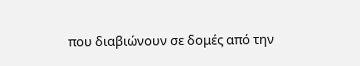που διαβιώνουν σε δομές από την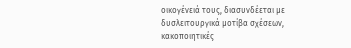οικογένειά τους, διασυνδέεται με δυσλειτουργικά μοτίβα σχέσεων, κακοποιητικές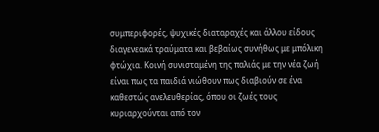συμπεριφορές, ψυχικές διαταραχές και άλλου είδους διαγενεακά τραύματα και βεβαίως συνήθως με μπόλικη φτώχια. Κοινή συνισταμένη της παλιάς με την νέα ζωή είναι πως τα παιδιά νιώθουν πως διαβιούν σε ένα καθεστώς ανελευθερίας, όπου οι ζωές τους κυριαρχούνται από τον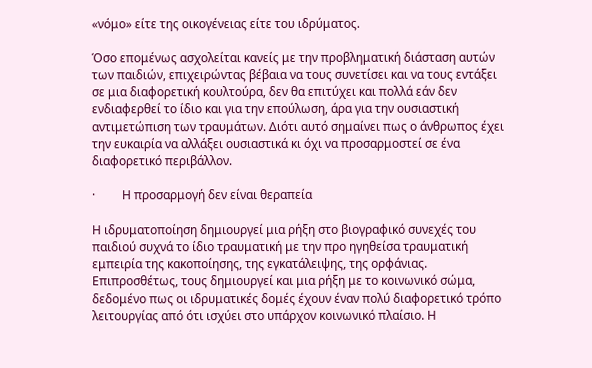«νόμο» είτε της οικογένειας είτε του ιδρύματος.

Όσο επομένως ασχολείται κανείς με την προβληματική διάσταση αυτών των παιδιών, επιχειρώντας βέβαια να τους συνετίσει και να τους εντάξει σε μια διαφορετική κουλτούρα, δεν θα επιτύχει και πολλά εάν δεν ενδιαφερθεί το ίδιο και για την επούλωση, άρα για την ουσιαστική αντιμετώπιση των τραυμάτων. Διότι αυτό σημαίνει πως ο άνθρωπος έχει την ευκαιρία να αλλάξει ουσιαστικά κι όχι να προσαρμοστεί σε ένα διαφορετικό περιβάλλον.

·         Η προσαρμογή δεν είναι θεραπεία

Η ιδρυματοποίηση δημιουργεί μια ρήξη στο βιογραφικό συνεχές του παιδιού συχνά το ίδιο τραυματική με την προ ηγηθείσα τραυματική εμπειρία της κακοποίησης, της εγκατάλειψης, της ορφάνιας. Επιπροσθέτως, τους δημιουργεί και μια ρήξη με το κοινωνικό σώμα, δεδομένο πως οι ιδρυματικές δομές έχουν έναν πολύ διαφορετικό τρόπο λειτουργίας από ότι ισχύει στο υπάρχον κοινωνικό πλαίσιο. Η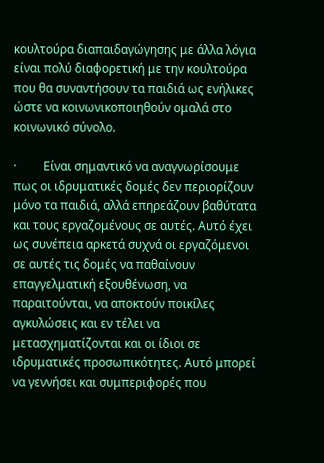κουλτούρα διαπαιδαγώγησης με άλλα λόγια είναι πολύ διαφορετική με την κουλτούρα που θα συναντήσουν τα παιδιά ως ενήλικες ώστε να κοινωνικοποιηθούν ομαλά στο κοινωνικό σύνολο.

·         Είναι σημαντικό να αναγνωρίσουμε πως οι ιδρυματικές δομές δεν περιορίζουν μόνο τα παιδιά, αλλά επηρεάζουν βαθύτατα και τους εργαζομένους σε αυτές. Αυτό έχει ως συνέπεια αρκετά συχνά οι εργαζόμενοι σε αυτές τις δομές να παθαίνουν επαγγελματική εξουθένωση, να παραιτούνται, να αποκτούν ποικίλες αγκυλώσεις και εν τέλει να μετασχηματίζονται και οι ίδιοι σε ιδρυματικές προσωπικότητες. Αυτό μπορεί να γεννήσει και συμπεριφορές που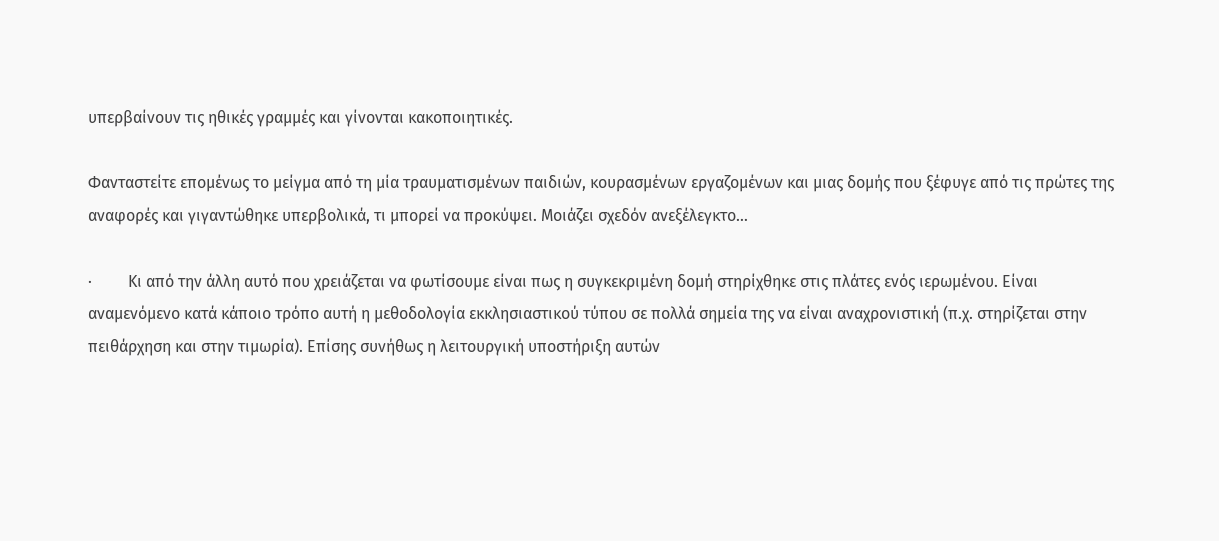υπερβαίνουν τις ηθικές γραμμές και γίνονται κακοποιητικές.

Φανταστείτε επομένως το μείγμα από τη μία τραυματισμένων παιδιών, κουρασμένων εργαζομένων και μιας δομής που ξέφυγε από τις πρώτες της αναφορές και γιγαντώθηκε υπερβολικά, τι μπορεί να προκύψει. Μοιάζει σχεδόν ανεξέλεγκτο…

·         Κι από την άλλη αυτό που χρειάζεται να φωτίσουμε είναι πως η συγκεκριμένη δομή στηρίχθηκε στις πλάτες ενός ιερωμένου. Είναι αναμενόμενο κατά κάποιο τρόπο αυτή η μεθοδολογία εκκλησιαστικού τύπου σε πολλά σημεία της να είναι αναχρονιστική (π.χ. στηρίζεται στην πειθάρχηση και στην τιμωρία). Επίσης συνήθως η λειτουργική υποστήριξη αυτών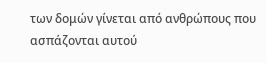των δομών γίνεται από ανθρώπους που ασπάζονται αυτού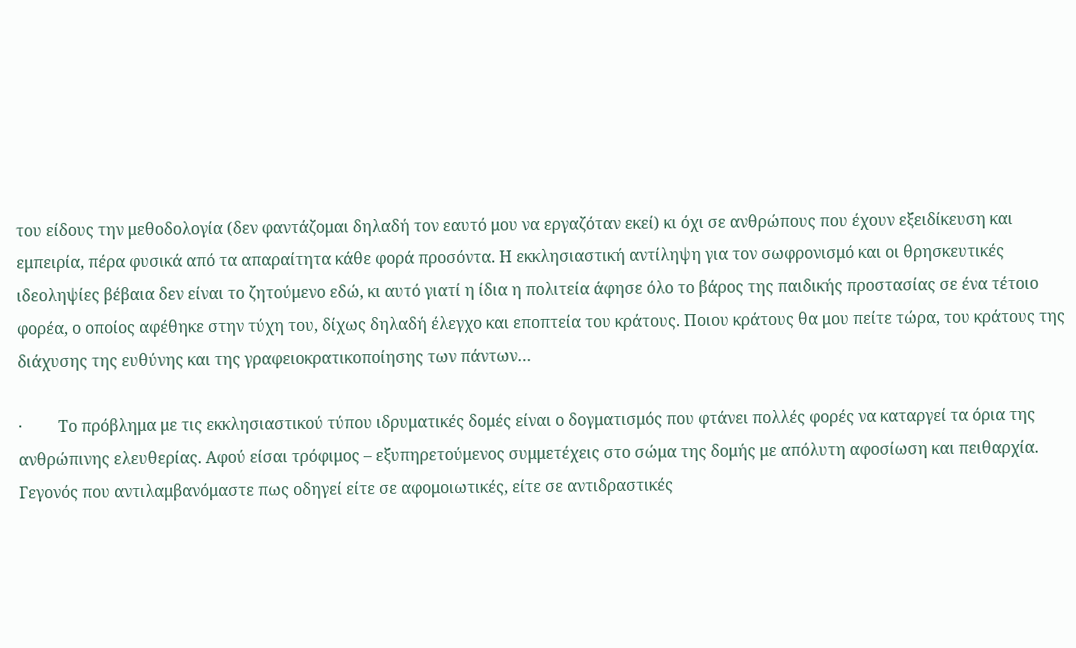του είδους την μεθοδολογία (δεν φαντάζομαι δηλαδή τον εαυτό μου να εργαζόταν εκεί) κι όχι σε ανθρώπους που έχουν εξειδίκευση και εμπειρία, πέρα φυσικά από τα απαραίτητα κάθε φορά προσόντα. Η εκκλησιαστική αντίληψη για τον σωφρονισμό και οι θρησκευτικές ιδεοληψίες βέβαια δεν είναι το ζητούμενο εδώ, κι αυτό γιατί η ίδια η πολιτεία άφησε όλο το βάρος της παιδικής προστασίας σε ένα τέτοιο φορέα, ο οποίος αφέθηκε στην τύχη του, δίχως δηλαδή έλεγχο και εποπτεία του κράτους. Ποιου κράτους θα μου πείτε τώρα, του κράτους της διάχυσης της ευθύνης και της γραφειοκρατικοποίησης των πάντων…

·         Το πρόβλημα με τις εκκλησιαστικού τύπου ιδρυματικές δομές είναι ο δογματισμός που φτάνει πολλές φορές να καταργεί τα όρια της ανθρώπινης ελευθερίας. Αφού είσαι τρόφιμος – εξυπηρετούμενος συμμετέχεις στο σώμα της δομής με απόλυτη αφοσίωση και πειθαρχία. Γεγονός που αντιλαμβανόμαστε πως οδηγεί είτε σε αφομοιωτικές, είτε σε αντιδραστικές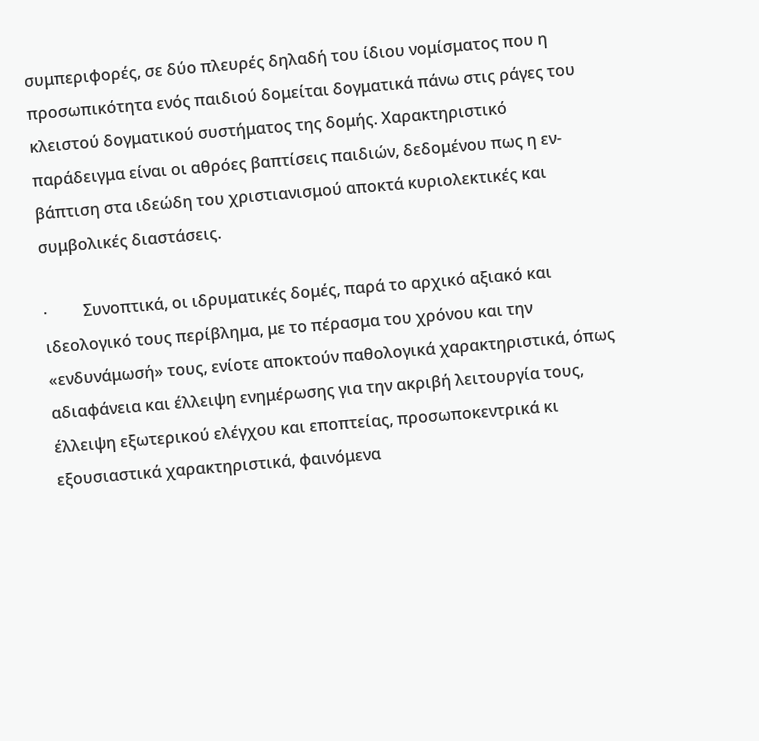συμπεριφορές, σε δύο πλευρές δηλαδή του ίδιου νομίσματος που η προσωπικότητα ενός παιδιού δομείται δογματικά πάνω στις ράγες του κλειστού δογματικού συστήματος της δομής. Χαρακτηριστικό παράδειγμα είναι οι αθρόες βαπτίσεις παιδιών, δεδομένου πως η εν-βάπτιση στα ιδεώδη του χριστιανισμού αποκτά κυριολεκτικές και συμβολικές διαστάσεις.

·         Συνοπτικά, οι ιδρυματικές δομές, παρά το αρχικό αξιακό και ιδεολογικό τους περίβλημα, με το πέρασμα του χρόνου και την «ενδυνάμωσή» τους, ενίοτε αποκτούν παθολογικά χαρακτηριστικά, όπως αδιαφάνεια και έλλειψη ενημέρωσης για την ακριβή λειτουργία τους, έλλειψη εξωτερικού ελέγχου και εποπτείας, προσωποκεντρικά κι εξουσιαστικά χαρακτηριστικά, φαινόμενα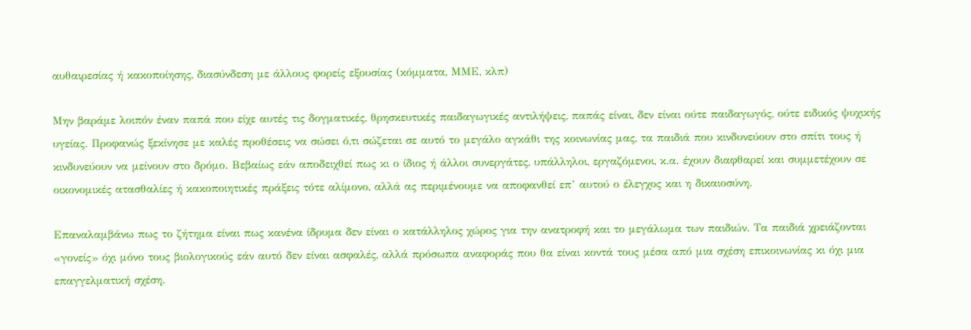αυθαιρεσίας ή κακοποίησης, διασύνδεση με άλλους φορείς εξουσίας (κόμματα, ΜΜΕ, κλπ)

Μην βαράμε λοιπόν έναν παπά που είχε αυτές τις δογματικές, θρησκευτικές παιδαγωγικές αντιλήψεις, παπάς είναι, δεν είναι ούτε παιδαγωγός, ούτε ειδικός ψυχικής υγείας. Προφανώς ξεκίνησε με καλές προθέσεις να σώσει ό,τι σώζεται σε αυτό το μεγάλο αγκάθι της κοινωνίας μας, τα παιδιά που κινδυνεύουν στο σπίτι τους ή κινδυνεύουν να μείνουν στο δρόμο. Βεβαίως εάν αποδειχθεί πως κι ο ίδιος ή άλλοι συνεργάτες, υπάλληλοι, εργαζόμενοι, κ.α. έχουν διαφθαρεί και συμμετέχουν σε οικονομικές ατασθαλίες ή κακοποιητικές πράξεις τότε αλίμονο, αλλά ας περιμένουμε να αποφανθεί επ’ αυτού ο έλεγχος και η δικαιοσύνη.

Επαναλαμβάνω πως το ζήτημα είναι πως κανένα ίδρυμα δεν είναι ο κατάλληλος χώρος για την ανατροφή και το μεγάλωμα των παιδιών. Τα παιδιά χρειάζονται «γονείς» όχι μόνο τους βιολογικούς εάν αυτό δεν είναι ασφαλές, αλλά πρόσωπα αναφοράς που θα είναι κοντά τους μέσα από μια σχέση επικοινωνίας κι όχι μια επαγγελματική σχέση.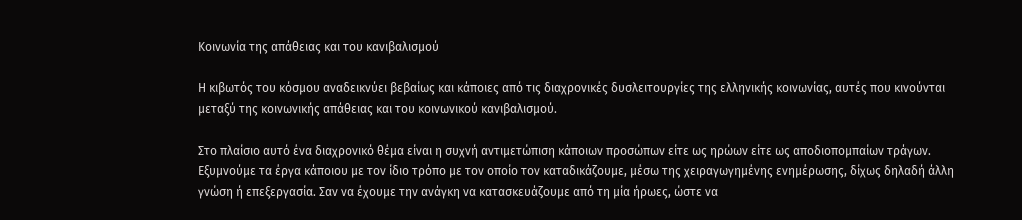Κοινωνία της απάθειας και του κανιβαλισμού

Η κιβωτός του κόσμου αναδεικνύει βεβαίως και κάποιες από τις διαχρονικές δυσλειτουργίες της ελληνικής κοινωνίας, αυτές που κινούνται μεταξύ της κοινωνικής απάθειας και του κοινωνικού κανιβαλισμού.

Στο πλαίσιο αυτό ένα διαχρονικό θέμα είναι η συχνή αντιμετώπιση κάποιων προσώπων είτε ως ηρώων είτε ως αποδιοπομπαίων τράγων. Εξυμνούμε τα έργα κάποιου με τον ίδιο τρόπο με τον οποίο τον καταδικάζουμε, μέσω της χειραγωγημένης ενημέρωσης, δίχως δηλαδή άλλη γνώση ή επεξεργασία. Σαν να έχουμε την ανάγκη να κατασκευάζουμε από τη μία ήρωες, ώστε να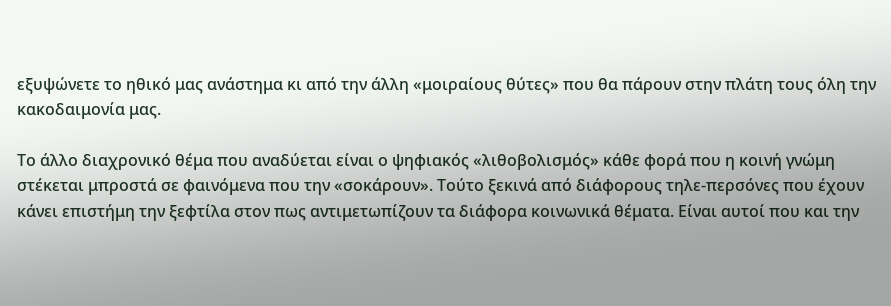εξυψώνετε το ηθικό μας ανάστημα κι από την άλλη «μοιραίους θύτες» που θα πάρουν στην πλάτη τους όλη την κακοδαιμονία μας.

Το άλλο διαχρονικό θέμα που αναδύεται είναι ο ψηφιακός «λιθοβολισμός» κάθε φορά που η κοινή γνώμη στέκεται μπροστά σε φαινόμενα που την «σοκάρουν». Τούτο ξεκινά από διάφορους τηλε-περσόνες που έχουν κάνει επιστήμη την ξεφτίλα στον πως αντιμετωπίζουν τα διάφορα κοινωνικά θέματα. Είναι αυτοί που και την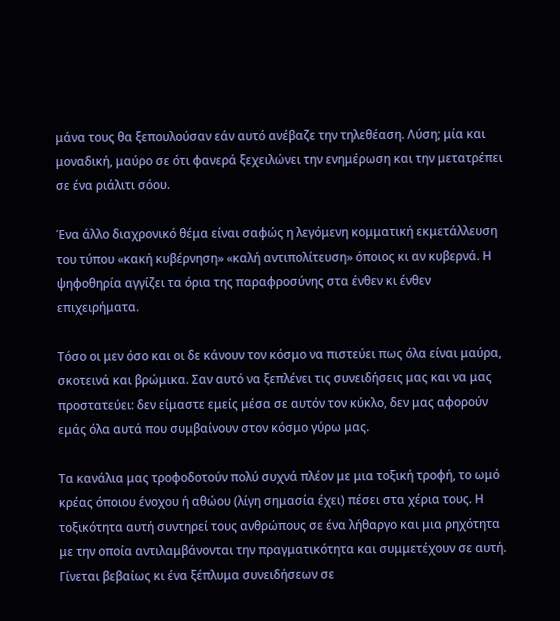μάνα τους θα ξεπουλούσαν εάν αυτό ανέβαζε την τηλεθέαση. Λύση; μία και μοναδική, μαύρο σε ότι φανερά ξεχειλώνει την ενημέρωση και την μετατρέπει σε ένα ριάλιτι σόου.

Ένα άλλο διαχρονικό θέμα είναι σαφώς η λεγόμενη κομματική εκμετάλλευση του τύπου «κακή κυβέρνηση» «καλή αντιπολίτευση» όποιος κι αν κυβερνά. Η ψηφοθηρία αγγίζει τα όρια της παραφροσύνης στα ένθεν κι ένθεν επιχειρήματα.

Τόσο οι μεν όσο και οι δε κάνουν τον κόσμο να πιστεύει πως όλα είναι μαύρα, σκοτεινά και βρώμικα. Σαν αυτό να ξεπλένει τις συνειδήσεις μας και να μας προστατεύει: δεν είμαστε εμείς μέσα σε αυτόν τον κύκλο, δεν μας αφορούν εμάς όλα αυτά που συμβαίνουν στον κόσμο γύρω μας.

Τα κανάλια μας τροφοδοτούν πολύ συχνά πλέον με μια τοξική τροφή, το ωμό κρέας όποιου ένοχου ή αθώου (λίγη σημασία έχει) πέσει στα χέρια τους. Η τοξικότητα αυτή συντηρεί τους ανθρώπους σε ένα λήθαργο και μια ρηχότητα με την οποία αντιλαμβάνονται την πραγματικότητα και συμμετέχουν σε αυτή. Γίνεται βεβαίως κι ένα ξέπλυμα συνειδήσεων σε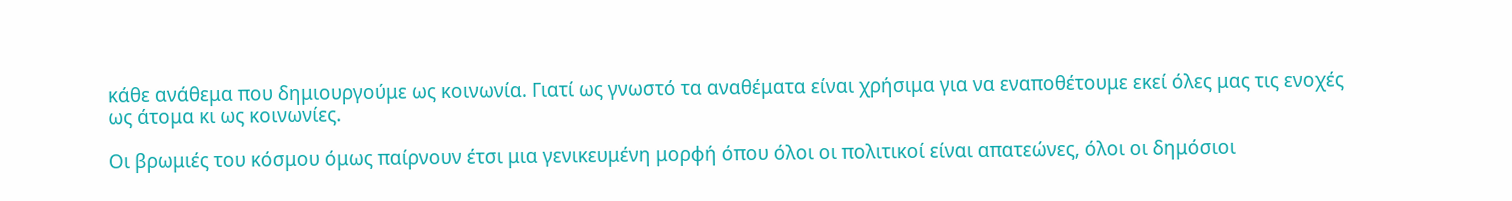κάθε ανάθεμα που δημιουργούμε ως κοινωνία. Γιατί ως γνωστό τα αναθέματα είναι χρήσιμα για να εναποθέτουμε εκεί όλες μας τις ενοχές ως άτομα κι ως κοινωνίες.

Οι βρωμιές του κόσμου όμως παίρνουν έτσι μια γενικευμένη μορφή όπου όλοι οι πολιτικοί είναι απατεώνες, όλοι οι δημόσιοι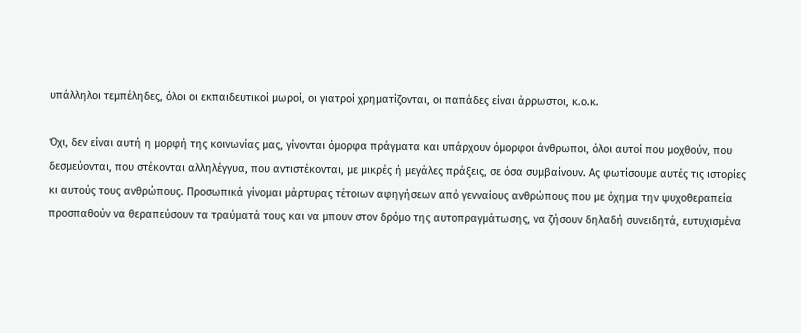υπάλληλοι τεμπέληδες, όλοι οι εκπαιδευτικοί μωροί, οι γιατροί χρηματίζονται, οι παπάδες είναι άρρωστοι, κ.ο.κ.

Όχι, δεν είναι αυτή η μορφή της κοινωνίας μας, γίνονται όμορφα πράγματα και υπάρχουν όμορφοι άνθρωποι, όλοι αυτοί που μοχθούν, που δεσμεύονται, που στέκονται αλληλέγγυα, που αντιστέκονται, με μικρές ή μεγάλες πράξεις, σε όσα συμβαίνουν. Ας φωτίσουμε αυτές τις ιστορίες κι αυτούς τους ανθρώπους. Προσωπικά γίνομαι μάρτυρας τέτοιων αφηγήσεων από γενναίους ανθρώπους που με όχημα την ψυχοθεραπεία προσπαθούν να θεραπεύσουν τα τραύματά τους και να μπουν στον δρόμο της αυτοπραγμάτωσης, να ζήσουν δηλαδή συνειδητά, ευτυχισμένα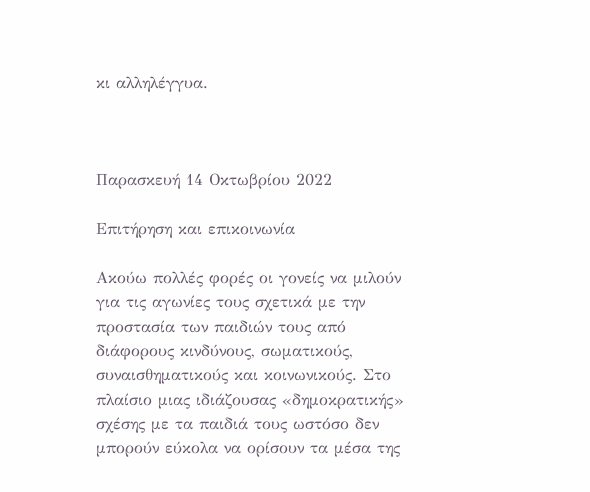κι αλληλέγγυα.



Παρασκευή 14 Οκτωβρίου 2022

Επιτήρηση και επικοινωνία

Ακούω πολλές φορές οι γονείς να μιλούν για τις αγωνίες τους σχετικά με την προστασία των παιδιών τους από διάφορους κινδύνους, σωματικούς, συναισθηματικούς και κοινωνικούς. Στο πλαίσιο μιας ιδιάζουσας «δημοκρατικής» σχέσης με τα παιδιά τους ωστόσο δεν μπορούν εύκολα να ορίσουν τα μέσα της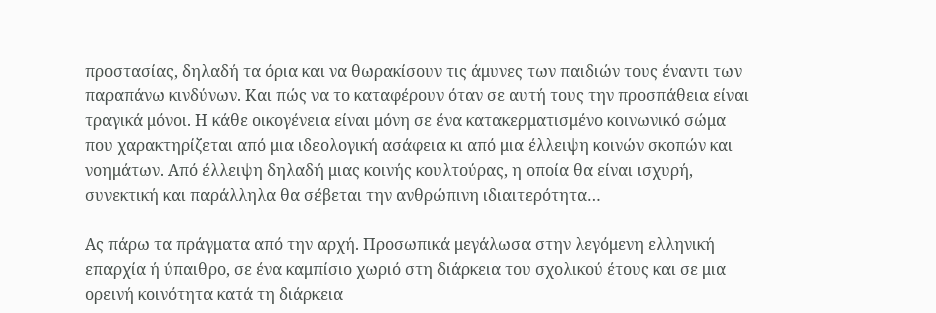προστασίας, δηλαδή τα όρια και να θωρακίσουν τις άμυνες των παιδιών τους έναντι των παραπάνω κινδύνων. Και πώς να το καταφέρουν όταν σε αυτή τους την προσπάθεια είναι τραγικά μόνοι. Η κάθε οικογένεια είναι μόνη σε ένα κατακερματισμένο κοινωνικό σώμα που χαρακτηρίζεται από μια ιδεολογική ασάφεια κι από μια έλλειψη κοινών σκοπών και νοημάτων. Από έλλειψη δηλαδή μιας κοινής κουλτούρας, η οποία θα είναι ισχυρή, συνεκτική και παράλληλα θα σέβεται την ανθρώπινη ιδιαιτερότητα…

Ας πάρω τα πράγματα από την αρχή. Προσωπικά μεγάλωσα στην λεγόμενη ελληνική επαρχία ή ύπαιθρο, σε ένα καμπίσιο χωριό στη διάρκεια του σχολικού έτους και σε μια ορεινή κοινότητα κατά τη διάρκεια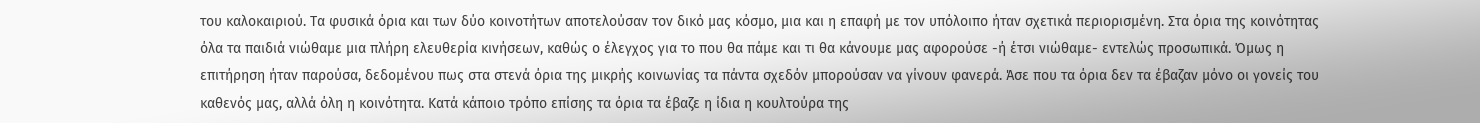του καλοκαιριού. Τα φυσικά όρια και των δύο κοινοτήτων αποτελούσαν τον δικό μας κόσμο, μια και η επαφή με τον υπόλοιπο ήταν σχετικά περιορισμένη. Στα όρια της κοινότητας όλα τα παιδιά νιώθαμε μια πλήρη ελευθερία κινήσεων, καθώς ο έλεγχος για το που θα πάμε και τι θα κάνουμε μας αφορούσε -ή έτσι νιώθαμε- εντελώς προσωπικά. Όμως η επιτήρηση ήταν παρούσα, δεδομένου πως στα στενά όρια της μικρής κοινωνίας τα πάντα σχεδόν μπορούσαν να γίνουν φανερά. Άσε που τα όρια δεν τα έβαζαν μόνο οι γονείς του καθενός μας, αλλά όλη η κοινότητα. Κατά κάποιο τρόπο επίσης τα όρια τα έβαζε η ίδια η κουλτούρα της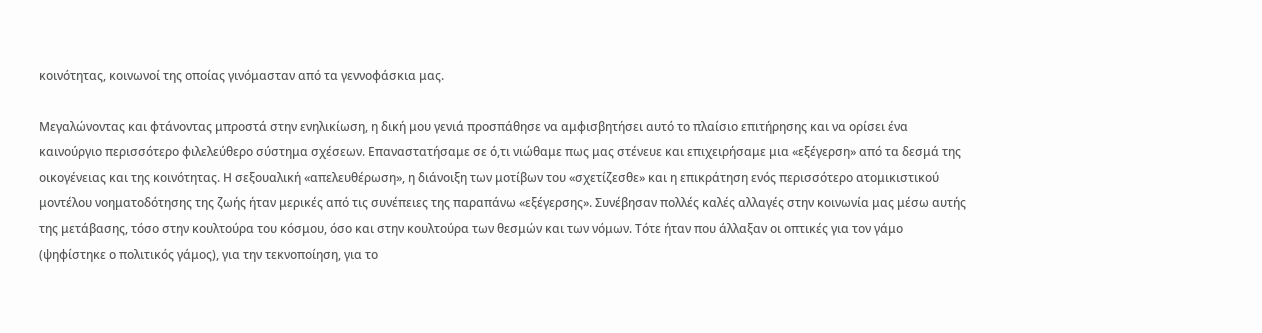κοινότητας, κοινωνοί της οποίας γινόμασταν από τα γεννοφάσκια μας.

Μεγαλώνοντας και φτάνοντας μπροστά στην ενηλικίωση, η δική μου γενιά προσπάθησε να αμφισβητήσει αυτό το πλαίσιο επιτήρησης και να ορίσει ένα καινούργιο περισσότερο φιλελεύθερο σύστημα σχέσεων. Επαναστατήσαμε σε ό,τι νιώθαμε πως μας στένευε και επιχειρήσαμε μια «εξέγερση» από τα δεσμά της οικογένειας και της κοινότητας. Η σεξουαλική «απελευθέρωση», η διάνοιξη των μοτίβων του «σχετίζεσθε» και η επικράτηση ενός περισσότερο ατομικιστικού μοντέλου νοηματοδότησης της ζωής ήταν μερικές από τις συνέπειες της παραπάνω «εξέγερσης». Συνέβησαν πολλές καλές αλλαγές στην κοινωνία μας μέσω αυτής της μετάβασης, τόσο στην κουλτούρα του κόσμου, όσο και στην κουλτούρα των θεσμών και των νόμων. Τότε ήταν που άλλαξαν οι οπτικές για τον γάμο (ψηφίστηκε ο πολιτικός γάμος), για την τεκνοποίηση, για το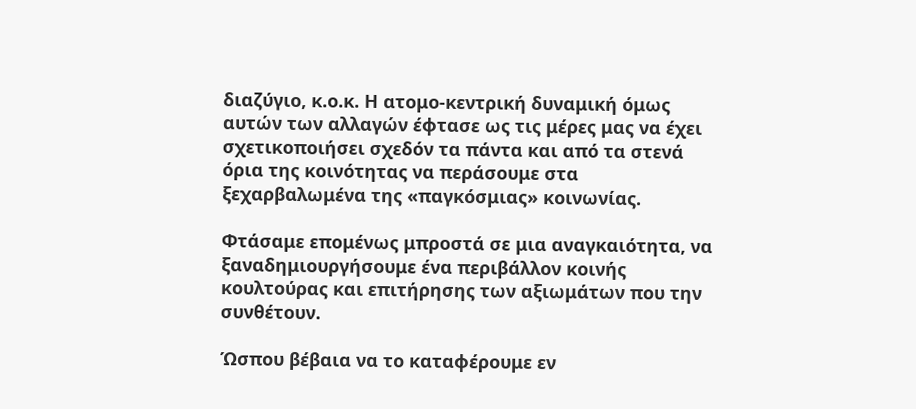διαζύγιο, κ.ο.κ. Η ατομο-κεντρική δυναμική όμως αυτών των αλλαγών έφτασε ως τις μέρες μας να έχει σχετικοποιήσει σχεδόν τα πάντα και από τα στενά όρια της κοινότητας να περάσουμε στα ξεχαρβαλωμένα της «παγκόσμιας» κοινωνίας.

Φτάσαμε επομένως μπροστά σε μια αναγκαιότητα, να ξαναδημιουργήσουμε ένα περιβάλλον κοινής κουλτούρας και επιτήρησης των αξιωμάτων που την συνθέτουν.

Ώσπου βέβαια να το καταφέρουμε εν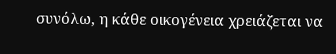συνόλω, η κάθε οικογένεια χρειάζεται να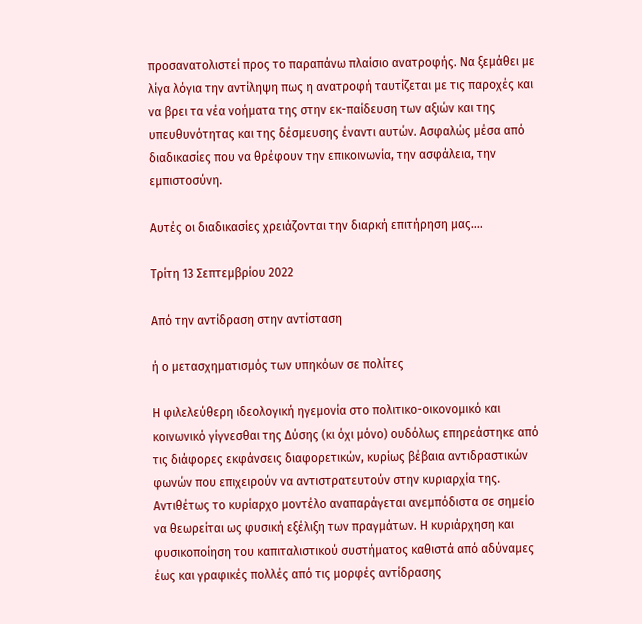προσανατολιστεί προς το παραπάνω πλαίσιο ανατροφής. Να ξεμάθει με λίγα λόγια την αντίληψη πως η ανατροφή ταυτίζεται με τις παροχές και να βρει τα νέα νοήματα της στην εκ-παίδευση των αξιών και της υπευθυνότητας και της δέσμευσης έναντι αυτών. Ασφαλώς μέσα από διαδικασίες που να θρέφουν την επικοινωνία, την ασφάλεια, την εμπιστοσύνη.

Αυτές οι διαδικασίες χρειάζονται την διαρκή επιτήρηση μας….

Τρίτη 13 Σεπτεμβρίου 2022

Από την αντίδραση στην αντίσταση

ή ο μετασχηματισμός των υπηκόων σε πολίτες

Η φιλελεύθερη ιδεολογική ηγεμονία στο πολιτικο-οικονομικό και κοινωνικό γίγνεσθαι της Δύσης (κι όχι μόνο) ουδόλως επηρεάστηκε από τις διάφορες εκφάνσεις διαφορετικών, κυρίως βέβαια αντιδραστικών φωνών που επιχειρούν να αντιστρατευτούν στην κυριαρχία της. Αντιθέτως το κυρίαρχο μοντέλο αναπαράγεται ανεμπόδιστα σε σημείο να θεωρείται ως φυσική εξέλιξη των πραγμάτων. Η κυριάρχηση και φυσικοποίηση του καπιταλιστικού συστήματος καθιστά από αδύναμες έως και γραφικές πολλές από τις μορφές αντίδρασης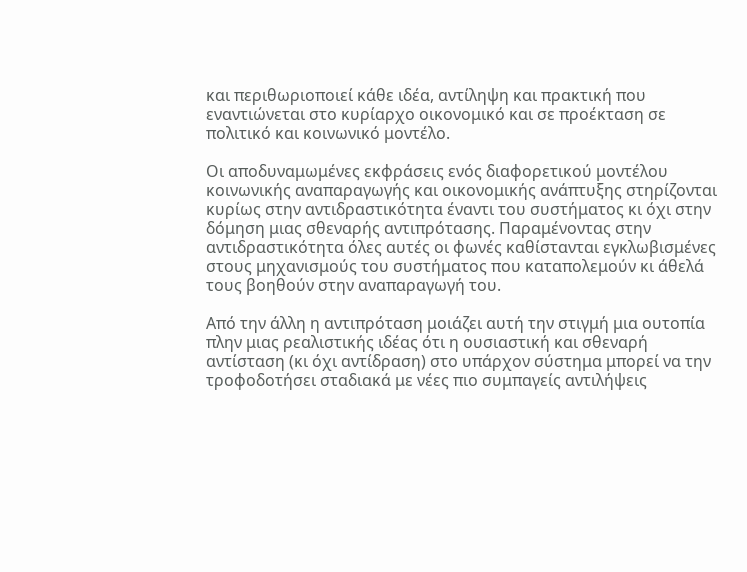και περιθωριοποιεί κάθε ιδέα, αντίληψη και πρακτική που εναντιώνεται στο κυρίαρχο οικονομικό και σε προέκταση σε πολιτικό και κοινωνικό μοντέλο.

Οι αποδυναμωμένες εκφράσεις ενός διαφορετικού μοντέλου κοινωνικής αναπαραγωγής και οικονομικής ανάπτυξης στηρίζονται κυρίως στην αντιδραστικότητα έναντι του συστήματος κι όχι στην δόμηση μιας σθεναρής αντιπρότασης. Παραμένοντας στην αντιδραστικότητα όλες αυτές οι φωνές καθίστανται εγκλωβισμένες στους μηχανισμούς του συστήματος που καταπολεμούν κι άθελά τους βοηθούν στην αναπαραγωγή του.

Από την άλλη η αντιπρόταση μοιάζει αυτή την στιγμή μια ουτοπία πλην μιας ρεαλιστικής ιδέας ότι η ουσιαστική και σθεναρή αντίσταση (κι όχι αντίδραση) στο υπάρχον σύστημα μπορεί να την τροφοδοτήσει σταδιακά με νέες πιο συμπαγείς αντιλήψεις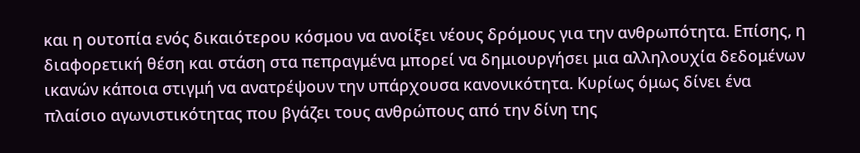και η ουτοπία ενός δικαιότερου κόσμου να ανοίξει νέους δρόμους για την ανθρωπότητα. Επίσης, η διαφορετική θέση και στάση στα πεπραγμένα μπορεί να δημιουργήσει μια αλληλουχία δεδομένων ικανών κάποια στιγμή να ανατρέψουν την υπάρχουσα κανονικότητα. Κυρίως όμως δίνει ένα πλαίσιο αγωνιστικότητας που βγάζει τους ανθρώπους από την δίνη της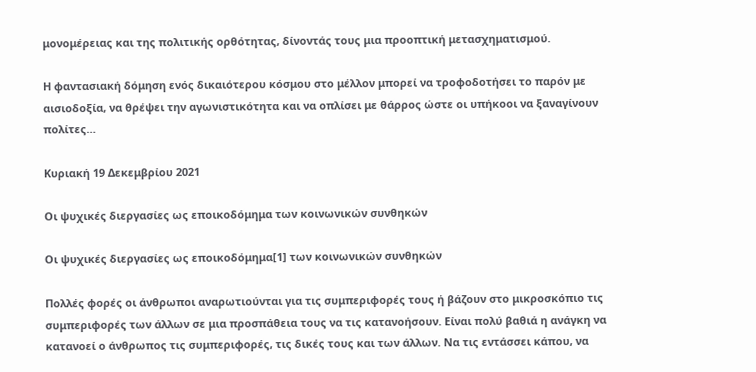μονομέρειας και της πολιτικής ορθότητας, δίνοντάς τους μια προοπτική μετασχηματισμού.

Η φαντασιακή δόμηση ενός δικαιότερου κόσμου στο μέλλον μπορεί να τροφοδοτήσει το παρόν με αισιοδοξία, να θρέψει την αγωνιστικότητα και να οπλίσει με θάρρος ώστε οι υπήκοοι να ξαναγίνουν πολίτες…

Κυριακή 19 Δεκεμβρίου 2021

Οι ψυχικές διεργασίες ως εποικοδόμημα των κοινωνικών συνθηκών

Οι ψυχικές διεργασίες ως εποικοδόμημα[1] των κοινωνικών συνθηκών

Πολλές φορές οι άνθρωποι αναρωτιούνται για τις συμπεριφορές τους ή βάζουν στο μικροσκόπιο τις συμπεριφορές των άλλων σε μια προσπάθεια τους να τις κατανοήσουν. Είναι πολύ βαθιά η ανάγκη να κατανοεί ο άνθρωπος τις συμπεριφορές, τις δικές τους και των άλλων. Να τις εντάσσει κάπου, να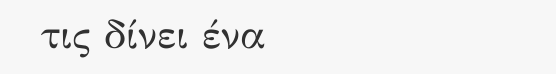τις δίνει ένα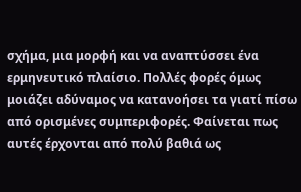σχήμα, μια μορφή και να αναπτύσσει ένα ερμηνευτικό πλαίσιο. Πολλές φορές όμως μοιάζει αδύναμος να κατανοήσει τα γιατί πίσω από ορισμένες συμπεριφορές. Φαίνεται πως αυτές έρχονται από πολύ βαθιά ως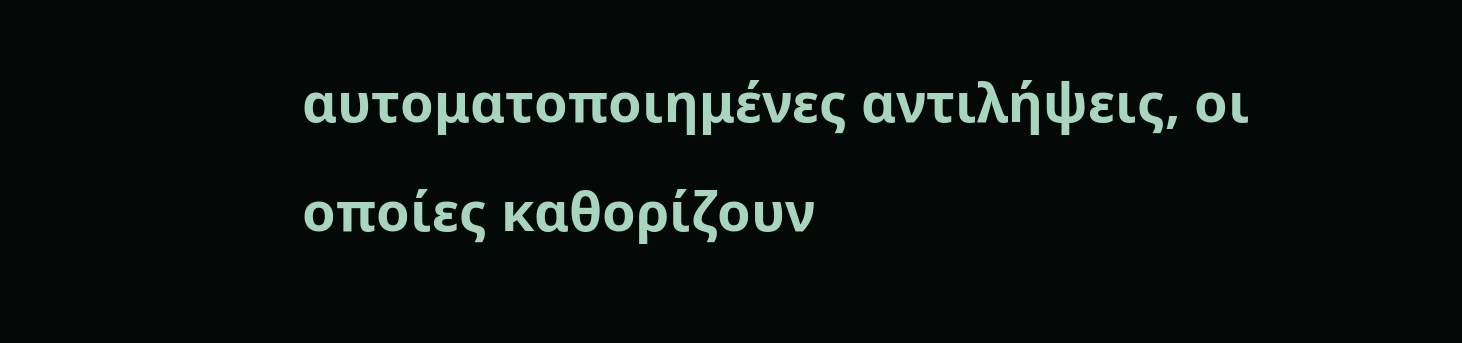αυτοματοποιημένες αντιλήψεις, οι οποίες καθορίζουν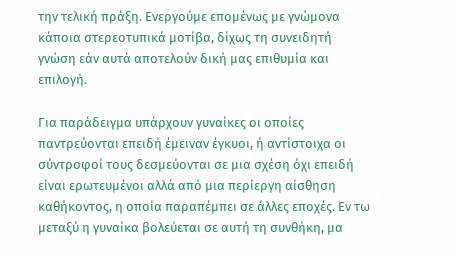την τελική πράξη. Ενεργούμε επομένως με γνώμονα κάποια στερεοτυπικά μοτίβα, δίχως τη συνειδητή γνώση εάν αυτά αποτελούν δική μας επιθυμία και επιλογή.

Για παράδειγμα υπάρχουν γυναίκες οι οποίες παντρεύονται επειδή έμειναν έγκυοι, ή αντίστοιχα οι σύντροφοί τους δεσμεύονται σε μια σχέση όχι επειδή είναι ερωτευμένοι αλλά από μια περίεργη αίσθηση καθήκοντος, η οποία παραπέμπει σε άλλες εποχές. Εν τω μεταξύ η γυναίκα βολεύεται σε αυτή τη συνθήκη, μα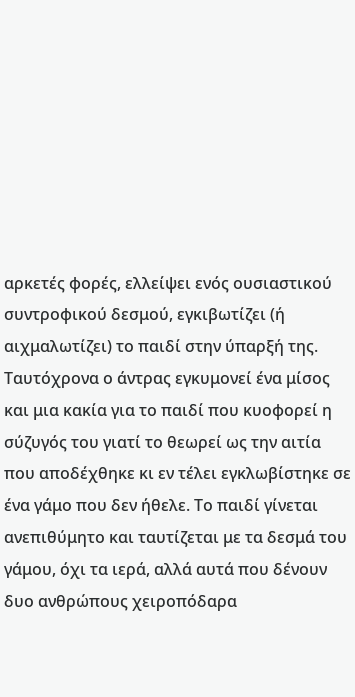αρκετές φορές, ελλείψει ενός ουσιαστικού συντροφικού δεσμού, εγκιβωτίζει (ή αιχμαλωτίζει) το παιδί στην ύπαρξή της. Ταυτόχρονα ο άντρας εγκυμονεί ένα μίσος και μια κακία για το παιδί που κυοφορεί η σύζυγός του γιατί το θεωρεί ως την αιτία που αποδέχθηκε κι εν τέλει εγκλωβίστηκε σε ένα γάμο που δεν ήθελε. Το παιδί γίνεται ανεπιθύμητο και ταυτίζεται με τα δεσμά του γάμου, όχι τα ιερά, αλλά αυτά που δένουν δυο ανθρώπους χειροπόδαρα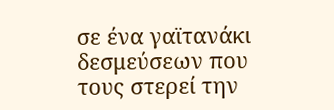σε ένα γαϊτανάκι δεσμεύσεων που τους στερεί την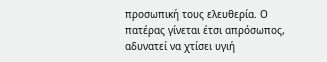προσωπική τους ελευθερία. Ο πατέρας γίνεται έτσι απρόσωπος, αδυνατεί να χτίσει υγιή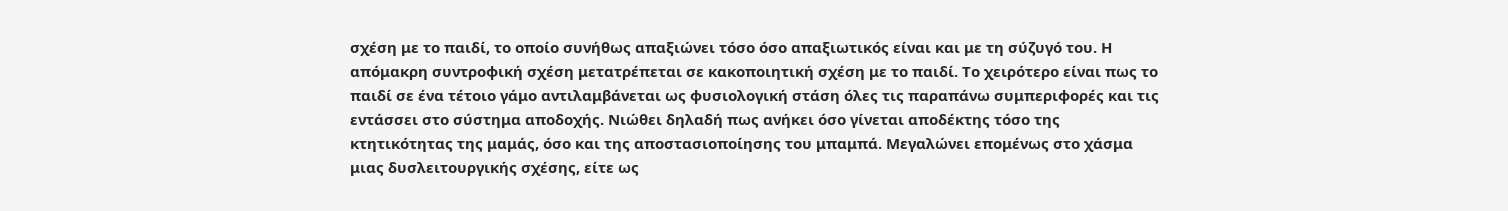σχέση με το παιδί, το οποίο συνήθως απαξιώνει τόσο όσο απαξιωτικός είναι και με τη σύζυγό του. Η απόμακρη συντροφική σχέση μετατρέπεται σε κακοποιητική σχέση με το παιδί. Το χειρότερο είναι πως το παιδί σε ένα τέτοιο γάμο αντιλαμβάνεται ως φυσιολογική στάση όλες τις παραπάνω συμπεριφορές και τις εντάσσει στο σύστημα αποδοχής. Νιώθει δηλαδή πως ανήκει όσο γίνεται αποδέκτης τόσο της κτητικότητας της μαμάς, όσο και της αποστασιοποίησης του μπαμπά. Μεγαλώνει επομένως στο χάσμα μιας δυσλειτουργικής σχέσης, είτε ως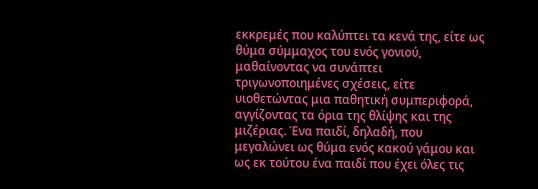εκκρεμές που καλύπτει τα κενά της, είτε ως θύμα σύμμαχος του ενός γονιού, μαθαίνοντας να συνάπτει τριγωνοποιημένες σχέσεις, είτε υιοθετώντας μια παθητική συμπεριφορά, αγγίζοντας τα όρια της θλίψης και της μιζέριας. Ένα παιδί, δηλαδή, που μεγαλώνει ως θύμα ενός κακού γάμου και ως εκ τούτου ένα παιδί που έχει όλες τις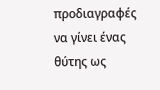προδιαγραφές να γίνει ένας θύτης ως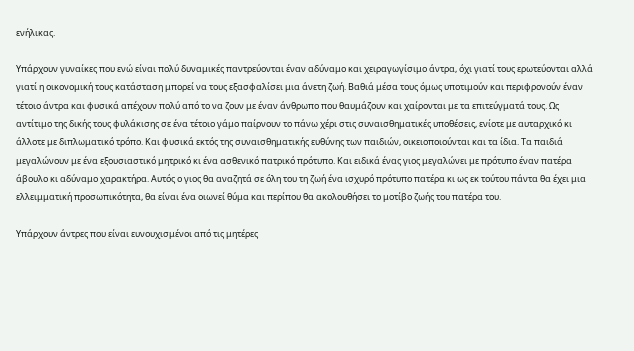ενήλικας.

Υπάρχουν γυναίκες που ενώ είναι πολύ δυναμικές παντρεύονται έναν αδύναμο και χειραγωγίσιμο άντρα, όχι γιατί τους ερωτεύονται αλλά γιατί η οικονομική τους κατάσταση μπορεί να τους εξασφαλίσει μια άνετη ζωή. Βαθιά μέσα τους όμως υποτιμούν και περιφρονούν έναν τέτοιο άντρα και φυσικά απέχουν πολύ από το να ζουν με έναν άνθρωπο που θαυμάζουν και χαίρονται με τα επιτεύγματά τους. Ως αντίτιμο της δικής τους φυλάκισης σε ένα τέτοιο γάμο παίρνουν το πάνω χέρι στις συναισθηματικές υποθέσεις, ενίοτε με αυταρχικό κι άλλοτε με διπλωματικό τρόπο. Και φυσικά εκτός της συναισθηματικής ευθύνης των παιδιών, οικειοποιούνται και τα ίδια. Τα παιδιά μεγαλώνουν με ένα εξουσιαστικό μητρικό κι ένα ασθενικό πατρικό πρότυπο. Και ειδικά ένας γιος μεγαλώνει με πρότυπο έναν πατέρα άβουλο κι αδύναμο χαρακτήρα. Αυτός ο γιος θα αναζητά σε όλη του τη ζωή ένα ισχυρό πρότυπο πατέρα κι ως εκ τούτου πάντα θα έχει μια ελλειμματική προσωπικότητα, θα είναι ένα οιωνεί θύμα και περίπου θα ακολουθήσει το μοτίβο ζωής του πατέρα του.

Υπάρχουν άντρες που είναι ευνουχισμένοι από τις μητέρες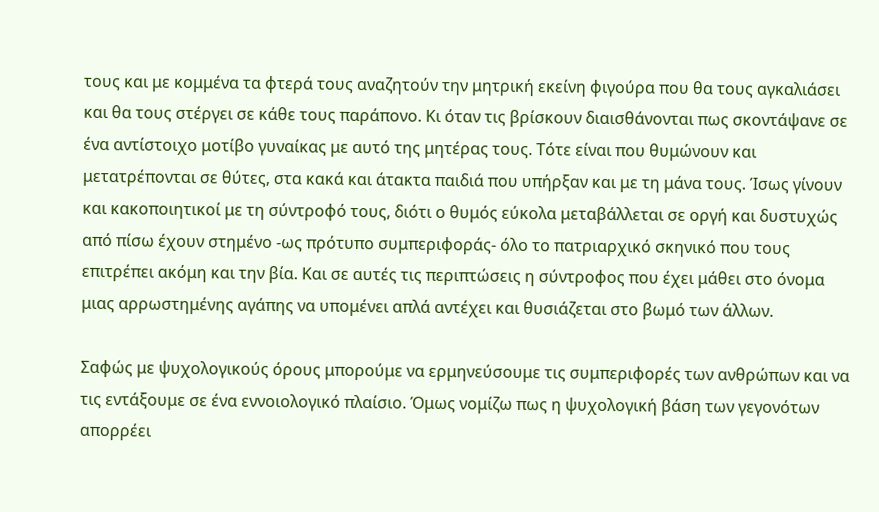τους και με κομμένα τα φτερά τους αναζητούν την μητρική εκείνη φιγούρα που θα τους αγκαλιάσει και θα τους στέργει σε κάθε τους παράπονο. Κι όταν τις βρίσκουν διαισθάνονται πως σκοντάψανε σε ένα αντίστοιχο μοτίβο γυναίκας με αυτό της μητέρας τους. Τότε είναι που θυμώνουν και μετατρέπονται σε θύτες, στα κακά και άτακτα παιδιά που υπήρξαν και με τη μάνα τους. Ίσως γίνουν και κακοποιητικοί με τη σύντροφό τους, διότι ο θυμός εύκολα μεταβάλλεται σε οργή και δυστυχώς από πίσω έχουν στημένο -ως πρότυπο συμπεριφοράς- όλο το πατριαρχικό σκηνικό που τους επιτρέπει ακόμη και την βία. Και σε αυτές τις περιπτώσεις η σύντροφος που έχει μάθει στο όνομα μιας αρρωστημένης αγάπης να υπομένει απλά αντέχει και θυσιάζεται στο βωμό των άλλων.

Σαφώς με ψυχολογικούς όρους μπορούμε να ερμηνεύσουμε τις συμπεριφορές των ανθρώπων και να τις εντάξουμε σε ένα εννοιολογικό πλαίσιο. Όμως νομίζω πως η ψυχολογική βάση των γεγονότων απορρέει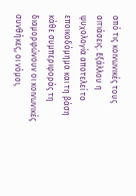από τις κοινωνικές τους αιτιάσεις. Εξάλλου η ψυχολογία αποτελεί το εποικοδόμημα και τη βάση κάθε συμπεριφοράς τη διαμορφώνουν οι κοινωνικές συνθήκες, οι νόμοι,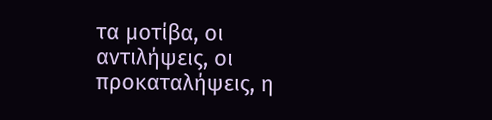τα μοτίβα, οι αντιλήψεις, οι προκαταλήψεις, η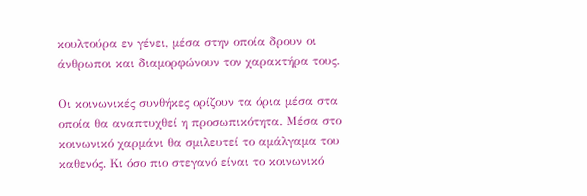κουλτούρα εν γένει, μέσα στην οποία δρουν οι άνθρωποι και διαμορφώνουν τον χαρακτήρα τους.

Οι κοινωνικές συνθήκες ορίζουν τα όρια μέσα στα οποία θα αναπτυχθεί η προσωπικότητα. Μέσα στο κοινωνικό χαρμάνι θα σμιλευτεί το αμάλγαμα του καθενός. Κι όσο πιο στεγανό είναι το κοινωνικό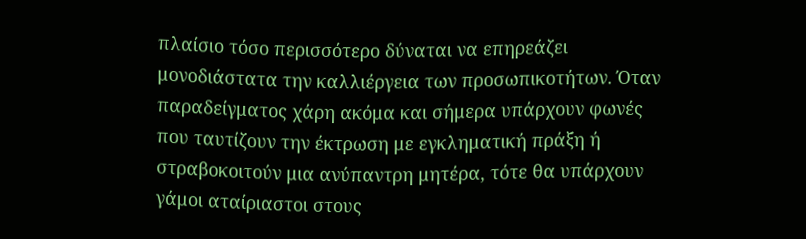πλαίσιο τόσο περισσότερο δύναται να επηρεάζει μονοδιάστατα την καλλιέργεια των προσωπικοτήτων. Όταν παραδείγματος χάρη ακόμα και σήμερα υπάρχουν φωνές που ταυτίζουν την έκτρωση με εγκληματική πράξη ή στραβοκοιτούν μια ανύπαντρη μητέρα, τότε θα υπάρχουν γάμοι αταίριαστοι στους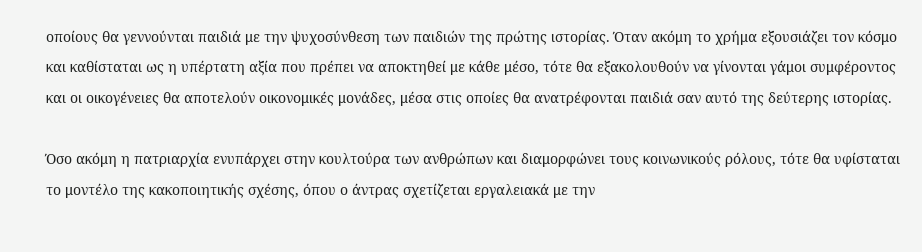οποίους θα γεννούνται παιδιά με την ψυχοσύνθεση των παιδιών της πρώτης ιστορίας. Όταν ακόμη το χρήμα εξουσιάζει τον κόσμο και καθίσταται ως η υπέρτατη αξία που πρέπει να αποκτηθεί με κάθε μέσο, τότε θα εξακολουθούν να γίνονται γάμοι συμφέροντος και οι οικογένειες θα αποτελούν οικονομικές μονάδες, μέσα στις οποίες θα ανατρέφονται παιδιά σαν αυτό της δεύτερης ιστορίας.

Όσο ακόμη η πατριαρχία ενυπάρχει στην κουλτούρα των ανθρώπων και διαμορφώνει τους κοινωνικούς ρόλους, τότε θα υφίσταται το μοντέλο της κακοποιητικής σχέσης, όπου ο άντρας σχετίζεται εργαλειακά με την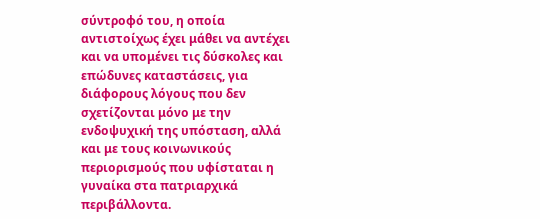σύντροφό του, η οποία αντιστοίχως έχει μάθει να αντέχει και να υπομένει τις δύσκολες και επώδυνες καταστάσεις, για διάφορους λόγους που δεν σχετίζονται μόνο με την ενδοψυχική της υπόσταση, αλλά και με τους κοινωνικούς περιορισμούς που υφίσταται η γυναίκα στα πατριαρχικά περιβάλλοντα.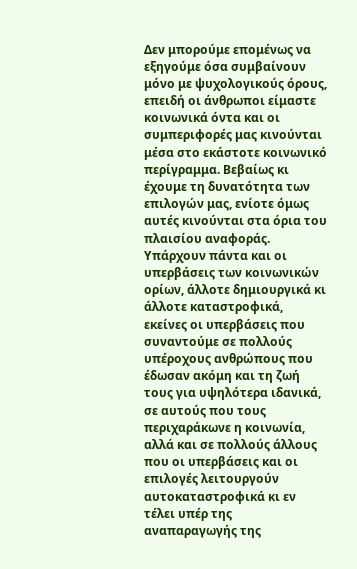Δεν μπορούμε επομένως να εξηγούμε όσα συμβαίνουν μόνο με ψυχολογικούς όρους, επειδή οι άνθρωποι είμαστε κοινωνικά όντα και οι συμπεριφορές μας κινούνται μέσα στο εκάστοτε κοινωνικό περίγραμμα. Βεβαίως κι έχουμε τη δυνατότητα των επιλογών μας, ενίοτε όμως αυτές κινούνται στα όρια του πλαισίου αναφοράς. Υπάρχουν πάντα και οι υπερβάσεις των κοινωνικών ορίων, άλλοτε δημιουργικά κι άλλοτε καταστροφικά, εκείνες οι υπερβάσεις που συναντούμε σε πολλούς υπέροχους ανθρώπους που έδωσαν ακόμη και τη ζωή τους για υψηλότερα ιδανικά, σε αυτούς που τους περιχαράκωνε η κοινωνία, αλλά και σε πολλούς άλλους που οι υπερβάσεις και οι επιλογές λειτουργούν αυτοκαταστροφικά κι εν τέλει υπέρ της αναπαραγωγής της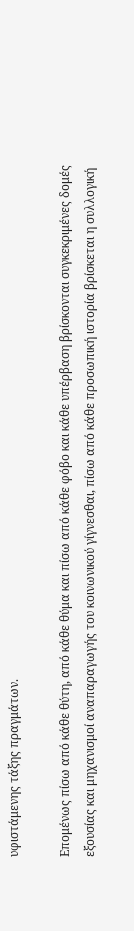υφιστάμενης τάξης πραγμάτων.

Επομένως πίσω από κάθε θύτη, από κάθε θύμα και πίσω από κάθε φόβο και κάθε υπέρβαση βρίσκονται συγκεκριμένες δομές εξουσίας και μηχανισμοί αναπαραγωγής του κοινωνικού γίγνεσθαι, πίσω από κάθε προσωπική ιστορία βρίσκεται η συλλογική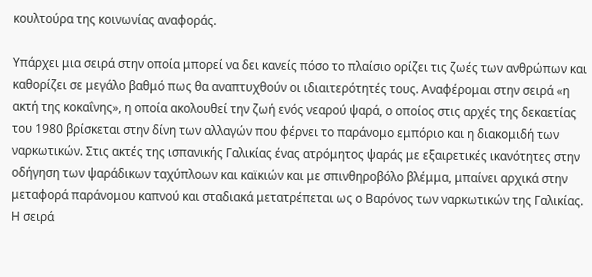κουλτούρα της κοινωνίας αναφοράς.

Υπάρχει μια σειρά στην οποία μπορεί να δει κανείς πόσο το πλαίσιο ορίζει τις ζωές των ανθρώπων και καθορίζει σε μεγάλο βαθμό πως θα αναπτυχθούν οι ιδιαιτερότητές τους. Αναφέρομαι στην σειρά «η ακτή της κοκαΐνης», η οποία ακολουθεί την ζωή ενός νεαρού ψαρά, ο οποίος στις αρχές της δεκαετίας του 1980 βρίσκεται στην δίνη των αλλαγών που φέρνει το παράνομο εμπόριο και η διακομιδή των ναρκωτικών. Στις ακτές της ισπανικής Γαλικίας ένας ατρόμητος ψαράς με εξαιρετικές ικανότητες στην οδήγηση των ψαράδικων ταχύπλοων και καϊκιών και με σπινθηροβόλο βλέμμα, μπαίνει αρχικά στην μεταφορά παράνομου καπνού και σταδιακά μετατρέπεται ως ο Βαρόνος των ναρκωτικών της Γαλικίας. Η σειρά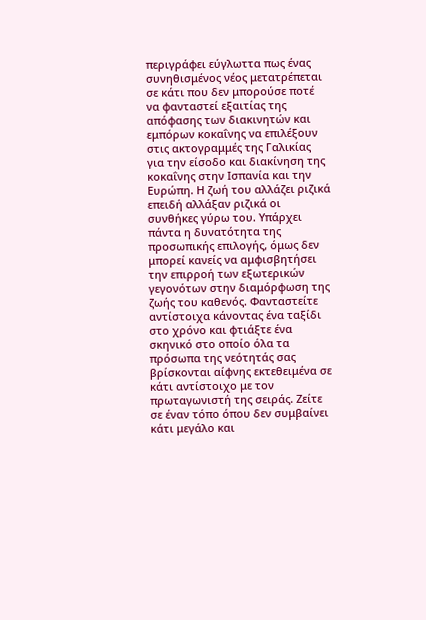περιγράφει εύγλωττα πως ένας συνηθισμένος νέος μετατρέπεται σε κάτι που δεν μπορούσε ποτέ να φανταστεί εξαιτίας της απόφασης των διακινητών και εμπόρων κοκαΐνης να επιλέξουν στις ακτογραμμές της Γαλικίας για την είσοδο και διακίνηση της κοκαΐνης στην Ισπανία και την Ευρώπη. Η ζωή του αλλάζει ριζικά επειδή αλλάξαν ριζικά οι συνθήκες γύρω του. Υπάρχει πάντα η δυνατότητα της προσωπικής επιλογής, όμως δεν μπορεί κανείς να αμφισβητήσει την επιρροή των εξωτερικών γεγονότων στην διαμόρφωση της ζωής του καθενός. Φανταστείτε αντίστοιχα κάνοντας ένα ταξίδι στο χρόνο και φτιάξτε ένα σκηνικό στο οποίο όλα τα πρόσωπα της νεότητάς σας βρίσκονται αίφνης εκτεθειμένα σε κάτι αντίστοιχο με τον πρωταγωνιστή της σειράς. Ζείτε σε έναν τόπο όπου δεν συμβαίνει κάτι μεγάλο και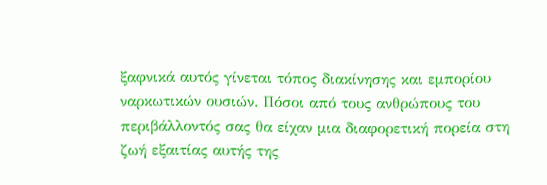ξαφνικά αυτός γίνεται τόπος διακίνησης και εμπορίου ναρκωτικών ουσιών. Πόσοι από τους ανθρώπους του περιβάλλοντός σας θα είχαν μια διαφορετική πορεία στη ζωή εξαιτίας αυτής της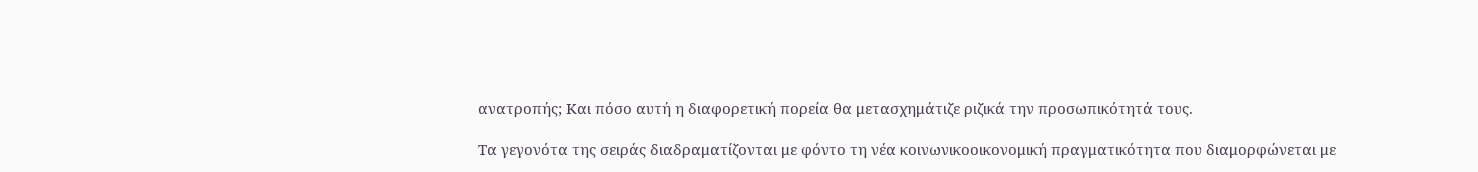ανατροπής; Και πόσο αυτή η διαφορετική πορεία θα μετασχημάτιζε ριζικά την προσωπικότητά τους.

Τα γεγονότα της σειράς διαδραματίζονται με φόντο τη νέα κοινωνικοοικονομική πραγματικότητα που διαμορφώνεται με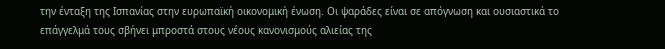την ένταξη της Ισπανίας στην ευρωπαϊκή οικονομική ένωση. Οι ψαράδες είναι σε απόγνωση και ουσιαστικά το επάγγελμά τους σβήνει μπροστά στους νέους κανονισμούς αλιείας της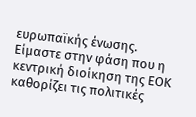ευρωπαϊκής ένωσης. Είμαστε στην φάση που η κεντρική διοίκηση της ΕΟΚ καθορίζει τις πολιτικές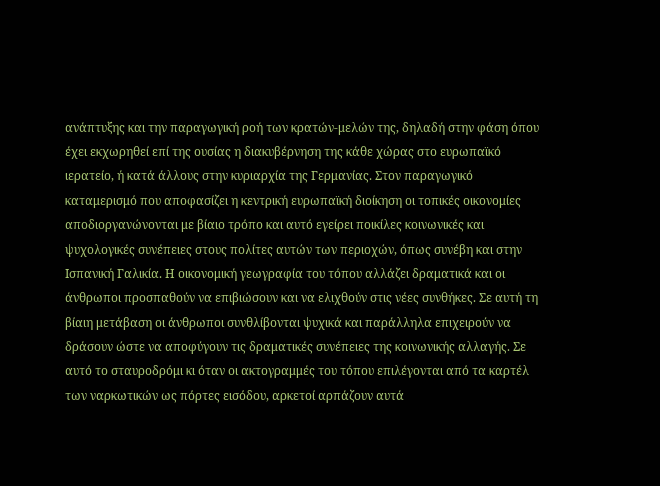ανάπτυξης και την παραγωγική ροή των κρατών-μελών της, δηλαδή στην φάση όπου έχει εκχωρηθεί επί της ουσίας η διακυβέρνηση της κάθε χώρας στο ευρωπαϊκό ιερατείο, ή κατά άλλους στην κυριαρχία της Γερμανίας. Στον παραγωγικό καταμερισμό που αποφασίζει η κεντρική ευρωπαϊκή διοίκηση οι τοπικές οικονομίες αποδιοργανώνονται με βίαιο τρόπο και αυτό εγείρει ποικίλες κοινωνικές και ψυχολογικές συνέπειες στους πολίτες αυτών των περιοχών, όπως συνέβη και στην Ισπανική Γαλικία. Η οικονομική γεωγραφία του τόπου αλλάζει δραματικά και οι άνθρωποι προσπαθούν να επιβιώσουν και να ελιχθούν στις νέες συνθήκες. Σε αυτή τη βίαιη μετάβαση οι άνθρωποι συνθλίβονται ψυχικά και παράλληλα επιχειρούν να δράσουν ώστε να αποφύγουν τις δραματικές συνέπειες της κοινωνικής αλλαγής. Σε αυτό το σταυροδρόμι κι όταν οι ακτογραμμές του τόπου επιλέγονται από τα καρτέλ των ναρκωτικών ως πόρτες εισόδου, αρκετοί αρπάζουν αυτά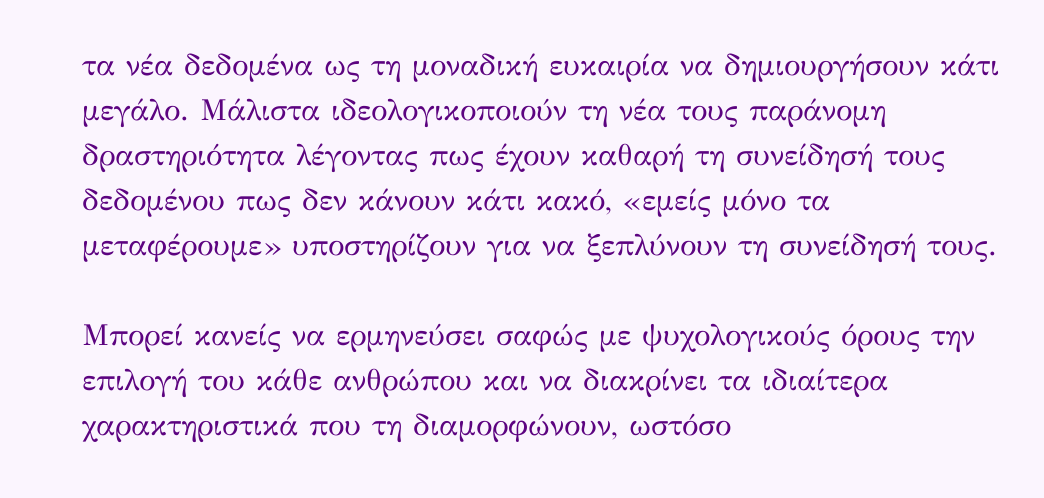τα νέα δεδομένα ως τη μοναδική ευκαιρία να δημιουργήσουν κάτι μεγάλο. Μάλιστα ιδεολογικοποιούν τη νέα τους παράνομη δραστηριότητα λέγοντας πως έχουν καθαρή τη συνείδησή τους δεδομένου πως δεν κάνουν κάτι κακό, «εμείς μόνο τα μεταφέρουμε» υποστηρίζουν για να ξεπλύνουν τη συνείδησή τους.

Μπορεί κανείς να ερμηνεύσει σαφώς με ψυχολογικούς όρους την επιλογή του κάθε ανθρώπου και να διακρίνει τα ιδιαίτερα χαρακτηριστικά που τη διαμορφώνουν, ωστόσο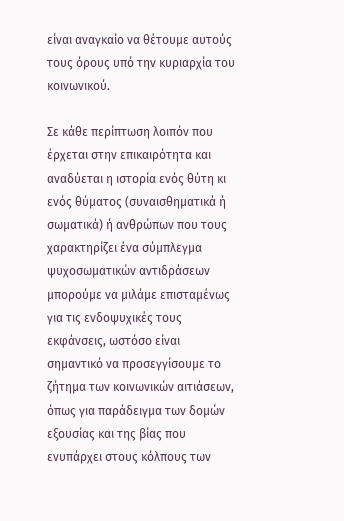είναι αναγκαίο να θέτουμε αυτούς τους όρους υπό την κυριαρχία του κοινωνικού.

Σε κάθε περίπτωση λοιπόν που έρχεται στην επικαιρότητα και αναδύεται η ιστορία ενός θύτη κι ενός θύματος (συναισθηματικά ή σωματικά) ή ανθρώπων που τους χαρακτηρίζει ένα σύμπλεγμα ψυχοσωματικών αντιδράσεων μπορούμε να μιλάμε επισταμένως για τις ενδοψυχικές τους εκφάνσεις, ωστόσο είναι σημαντικό να προσεγγίσουμε το ζήτημα των κοινωνικών αιτιάσεων, όπως για παράδειγμα των δομών εξουσίας και της βίας που ενυπάρχει στους κόλπους των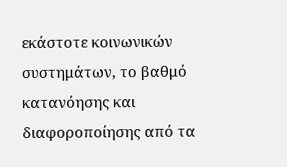εκάστοτε κοινωνικών συστημάτων, το βαθμό κατανόησης και διαφοροποίησης από τα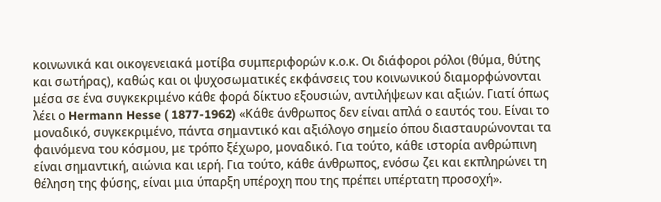κοινωνικά και οικογενειακά μοτίβα συμπεριφορών κ.ο.κ. Οι διάφοροι ρόλοι (θύμα, θύτης και σωτήρας), καθώς και οι ψυχοσωματικές εκφάνσεις του κοινωνικού διαμορφώνονται μέσα σε ένα συγκεκριμένο κάθε φορά δίκτυο εξουσιών, αντιλήψεων και αξιών. Γιατί όπως λέει ο Hermann Hesse ( 1877-1962) «Κάθε άνθρωπος δεν είναι απλά ο εαυτός του. Είναι το μοναδικό, συγκεκριμένο, πάντα σημαντικό και αξιόλογο σημείο όπου διασταυρώνονται τα φαινόμενα του κόσμου, με τρόπο ξέχωρο, μοναδικό. Για τούτο, κάθε ιστορία ανθρώπινη είναι σημαντική, αιώνια και ιερή. Για τούτο, κάθε άνθρωπος, ενόσω ζει και εκπληρώνει τη θέληση της φύσης, είναι μια ύπαρξη υπέροχη που της πρέπει υπέρτατη προσοχή».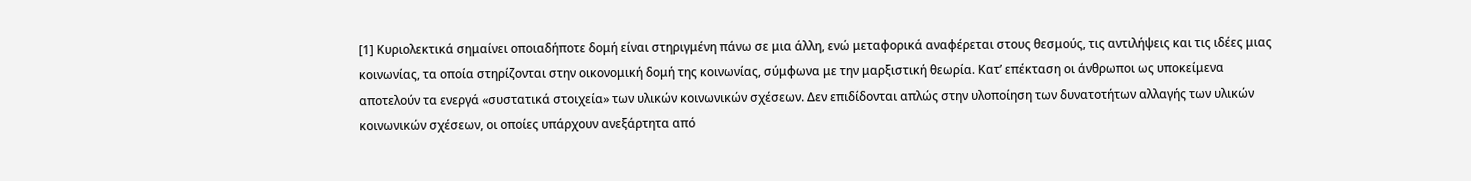[1] Κυριολεκτικά σημαίνει οποιαδήποτε δομή είναι στηριγμένη πάνω σε μια άλλη, ενώ μεταφορικά αναφέρεται στους θεσμούς, τις αντιλήψεις και τις ιδέες μιας κοινωνίας, τα οποία στηρίζονται στην οικονομική δομή της κοινωνίας, σύμφωνα με την μαρξιστική θεωρία. Κατ’ επέκταση οι άνθρωποι ως υποκείμενα αποτελούν τα ενεργά «συστατικά στοιχεία» των υλικών κοινωνικών σχέσεων. Δεν επιδίδονται απλώς στην υλοποίηση των δυνατοτήτων αλλαγής των υλικών κοινωνικών σχέσεων, οι οποίες υπάρχουν ανεξάρτητα από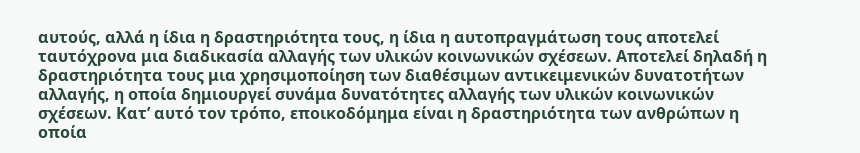αυτούς, αλλά η ίδια η δραστηριότητα τους, η ίδια η αυτοπραγμάτωση τους αποτελεί ταυτόχρονα μια διαδικασία αλλαγής των υλικών κοινωνικών σχέσεων. Αποτελεί δηλαδή η δραστηριότητα τους μια χρησιμοποίηση των διαθέσιμων αντικειμενικών δυνατοτήτων αλλαγής, η οποία δημιουργεί συνάμα δυνατότητες αλλαγής των υλικών κοινωνικών σχέσεων. Κατ’ αυτό τον τρόπο, εποικοδόμημα είναι η δραστηριότητα των ανθρώπων η οποία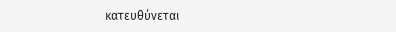κατευθύνεται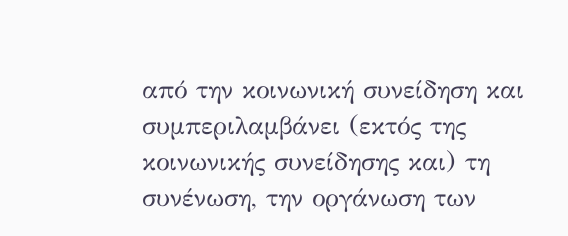από την κοινωνική συνείδηση και συμπεριλαμβάνει (εκτός της κοινωνικής συνείδησης και) τη συνένωση, την οργάνωση των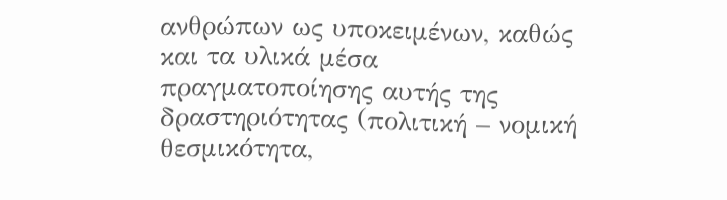ανθρώπων ως υποκειμένων, καθώς και τα υλικά μέσα πραγματοποίησης αυτής της δραστηριότητας (πολιτική – νομική θεσμικότητα,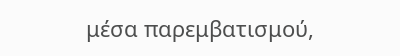μέσα παρεμβατισμού,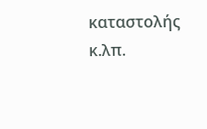καταστολής κ.λπ.